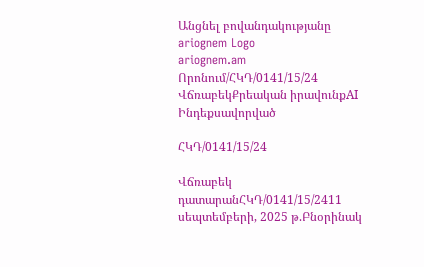Անցնել բովանդակությանը
ariognem Logo
ariognem.am
Որոնում/ՀԿԴ/0141/15/24
ՎճռաբեկՔրեական իրավունքAI Ինդեքսավորված

ՀԿԴ/0141/15/24

Վճռաբեկ դատարանՀԿԴ/0141/15/2411 սեպտեմբերի, 2025 թ.Բնօրինակ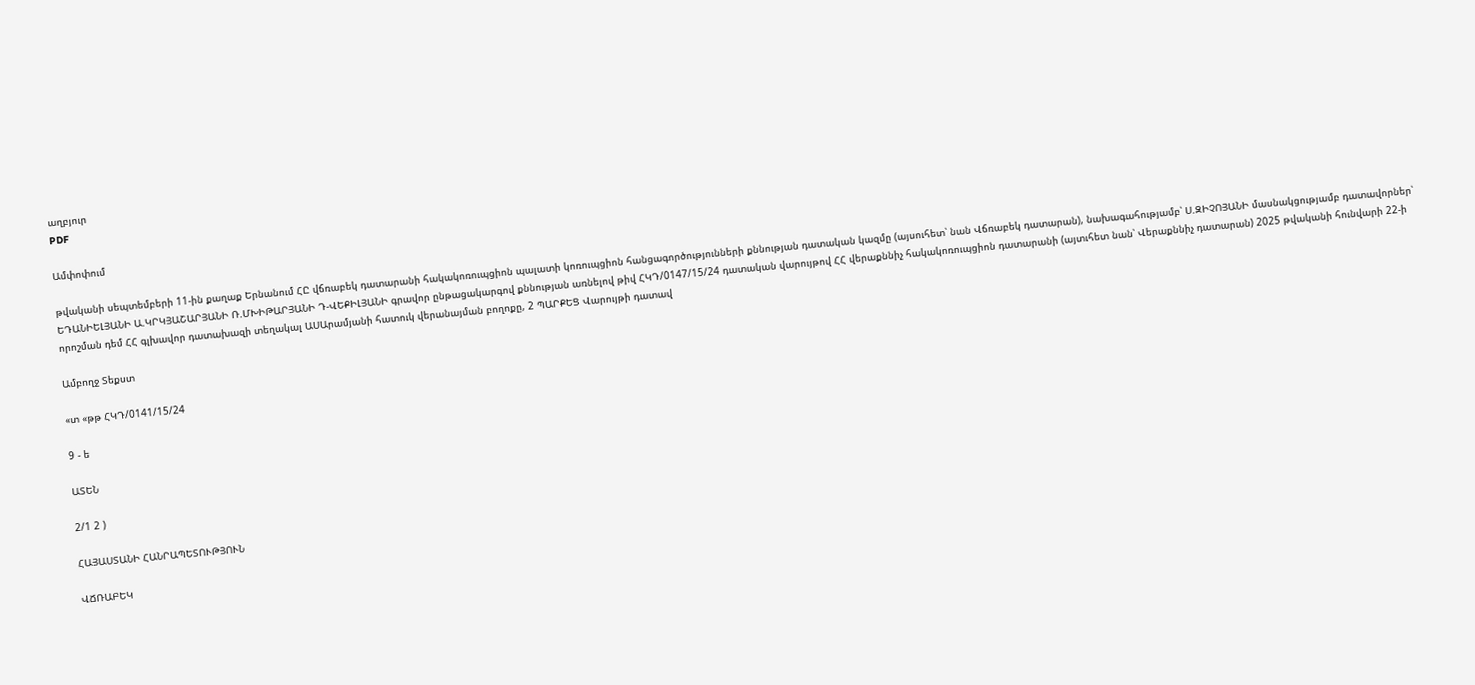աղբյուր
PDF

Ամփոփում

թվականի սեպտեմբերի 11-ին քաղաք Երնանում ՀԸ վճռաբեկ դատարանի հակակոռուպցիոն պալատի կոռուպցիոն հանցագործությունների քննության դատական կազմը (այսուհետ՝ նան Վճռաբեկ դատարան), նախագահությամբ՝ Ս.ԶԻՉՈՅԱՆԻ մասնակցությամբ դատավորներ՝ ԵԴԱՆԻԵԼՅԱՆԻ Ա.ԿՐԿՅԱՇԱՐՅԱՆԻ Ռ.ՄԽԻԹԱՐՅԱՆԻ Դ-ՎԵՔԻԼՅԱՆԻ գրավոր ընթացակարգով քննության առնելով թիվ ՀԿԴ/0147/15/24 դատական վարույթով ՀՀ վերաքննիչ հակակոռուպցիոն դատարանի (այտւհետ նան՝ Վերաքննիչ դատարան) 2025 թվականի հունվարի 22-ի որոշման դեմ ՀՀ գլխավոր դատախազի տեղակալ ԱՍԱրամյանի հատուկ վերանայման բողոքը, 2 ՊԱՐՔԵՑ Վարույթի դատավ

Ամբողջ Տեքստ

«տ «թթ ՀԿԴ/0141/15/24

9 - ե

ԱՏԵՆ

2/1 2 )

ՀԱՅԱՍՏԱՆԻ ՀԱՆՐԱՊԵՏՈՒԹՅՈՒՆ

ՎՃՌԱԲԵԿ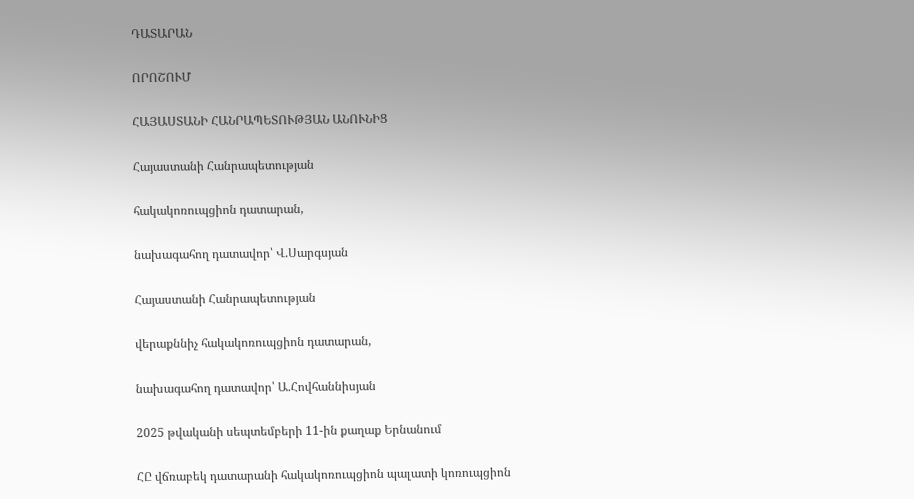ԴԱՏԱՐԱՆ

ՈՐՈՇՈՒՄ

ՀԱՅԱՍՏԱՆԻ ՀԱՆՐԱՊԵՏՈՒԹՅԱՆ ԱՆՈՒՆԻՑ

Հայաստանի Հանրապետության

հակակոռուպցիոն դատարան,

նախագահող դատավոր՝ Վ.Սարգսյան

Հայաստանի Հանրապետության

վերաքննիչ հակակոռուպցիոն դատարան,

նախագահող դատավոր՝ Ա.Հովհաննիսյան

2025 թվականի սեպտեմբերի 11-ին քաղաք Երնանում

ՀԸ վճռաբեկ դատարանի հակակոռուպցիոն պալատի կոռուպցիոն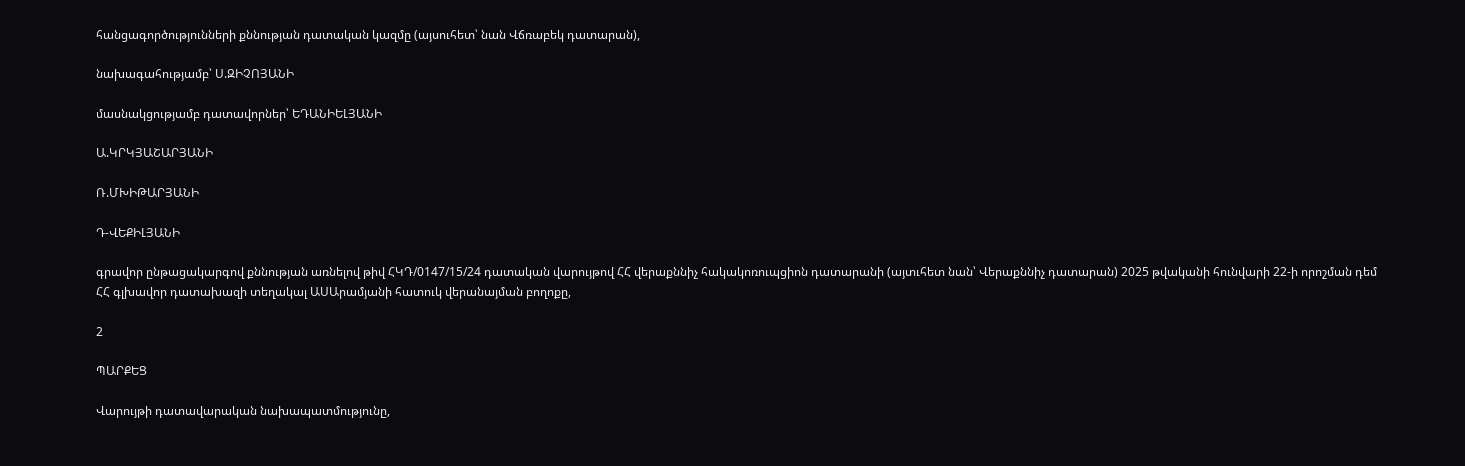հանցագործությունների քննության դատական կազմը (այսուհետ՝ նան Վճռաբեկ դատարան),

նախագահությամբ՝ Ս.ԶԻՉՈՅԱՆԻ

մասնակցությամբ դատավորներ՝ ԵԴԱՆԻԵԼՅԱՆԻ

Ա.ԿՐԿՅԱՇԱՐՅԱՆԻ

Ռ.ՄԽԻԹԱՐՅԱՆԻ

Դ-ՎԵՔԻԼՅԱՆԻ

գրավոր ընթացակարգով քննության առնելով թիվ ՀԿԴ/0147/15/24 դատական վարույթով ՀՀ վերաքննիչ հակակոռուպցիոն դատարանի (այտւհետ նան՝ Վերաքննիչ դատարան) 2025 թվականի հունվարի 22-ի որոշման դեմ ՀՀ գլխավոր դատախազի տեղակալ ԱՍԱրամյանի հատուկ վերանայման բողոքը,

2

ՊԱՐՔԵՑ

Վարույթի դատավարական նախապատմությունը,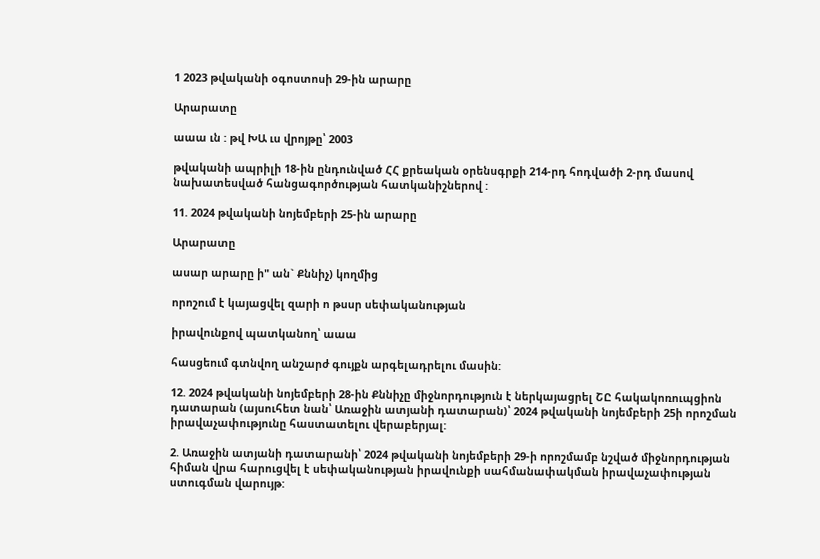1 2023 թվականի օգոստոսի 29-ին արարը

Արարատը

աաա ւն : թվ ԽԱ ւս վրոյթը՝ 2003

թվականի ապրիլի 18-ին ընդունված ՀՀ քրեական օրենսգրքի 214-րդ հոդվածի 2-րդ մասով նախատեսված հանցագործության հատկանիշներով :

11. 2024 թվականի նոյեմբերի 25-ին արարը

Արարատը

ասար արարը ի" ան` Քննիչ) կողմից

որոշում է կայացվել զարի ո թսսր սեփականության

իրավունքով պատկանող՝ աաա

հասցեում գտնվող անշարժ գույքն արգելադրելու մասին:

12. 2024 թվականի նոյեմբերի 28-ին Քննիչը միջնորդություն է ներկայացրել ՇԸ հակակոռուպցիոն դատարան (այսուհետ նան՝ Առաջին ատյանի դատարան)՝ 2024 թվականի նոյեմբերի 25ի որոշման իրավաչափությունը հաստատելու վերաբերյալ:

2. Առաջին ատյանի դատարանի՝ 2024 թվականի նոյեմբերի 29-ի որոշմամբ նշված միջնորդության հիման վրա հարուցվել է սեփականության իրավունքի սահմանափակման իրավաչափության ստուգման վարույթ: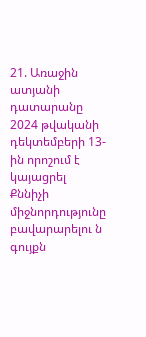21. Առաջին ատյանի դատարանը 2024 թվականի դեկտեմբերի 13-ին որոշում է կայացրել Քննիչի միջնորդությունը բավարարելու ն գույքն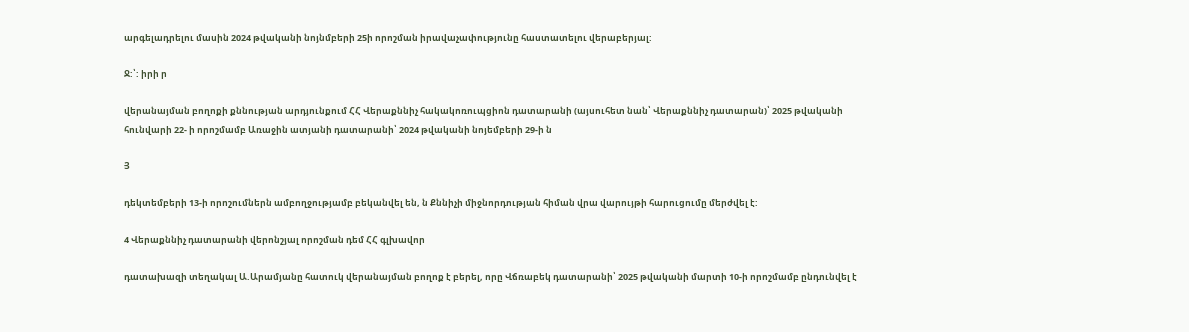արգելադրելու մասին 2024 թվականի նոյնմբերի 25ի որոշման իրավաչափությունը հաստատելու վերաբերյալ:

Ջ:՝: իրի ր

վերանայման բողոքի քննության արդյունքում ՀՀ Վերաքննիչ հակակոռուպցիոն դատարանի (այսուհետ նան՝ Վերաքննիչ դատարան)՝ 2025 թվականի հունվարի 22- ի որոշմամբ Առաջին ատյանի դատարանի՝ 2024 թվականի նոյեմբերի 29-ի ն

Յ

դեկտեմբերի 13-ի որոշումներն ամբողջությամբ բեկանվել են, ն Քննիչի միջնորդության հիման վրա վարույթի հարուցումը մերժվել է:

4 Վերաքննիչ դատարանի վերոնշյալ որոշման դեմ ՀՀ գլխավոր

դատախազի տեղակալ Ա.Արամյանը հատուկ վերանայման բողոք է բերել, որը Վճռաբեկ դատարանի՝ 2025 թվականի մարտի 10-ի որոշմամբ ընդունվել է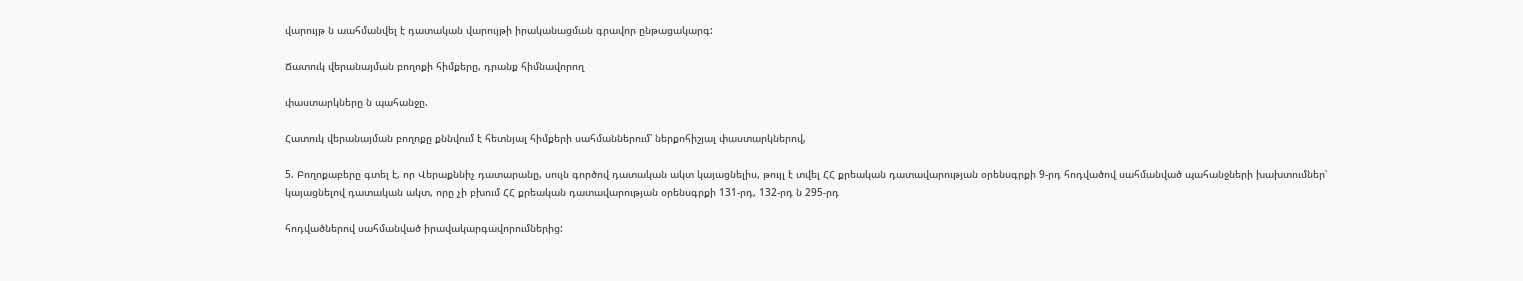վարույթ ն աահմանվել է դատական վարույթի իրականացման գրավոր ընթացակարգ:

Ճատուկ վերանայման բողոքի հիմքերը, դրանք հիմնավորող

փաստարկները ն պահանջը.

Հատուկ վերանայման բողոքը քննվում է հետնյալ հիմքերի սահմաններում՝ ներքոհիշյալ փաստարկներով,

5. Բողոքաբերը գտել է, որ Վերաքննիչ դատարանը, սույն գործով դատական ակտ կայացնելիս, թույլ է տվել ՀՀ քրեական դատավարության օրենսգրքի 9-րդ հոդվածով սահմանված պահանջների խախտումներ՝ կայացնելով դատական ակտ, որը չի բխում ՀՀ քրեական դատավարության օրենսգրքի 131-րդ, 132-րդ ն 295-րդ

հոդվածներով սահմանված իրավակարգավորումներից: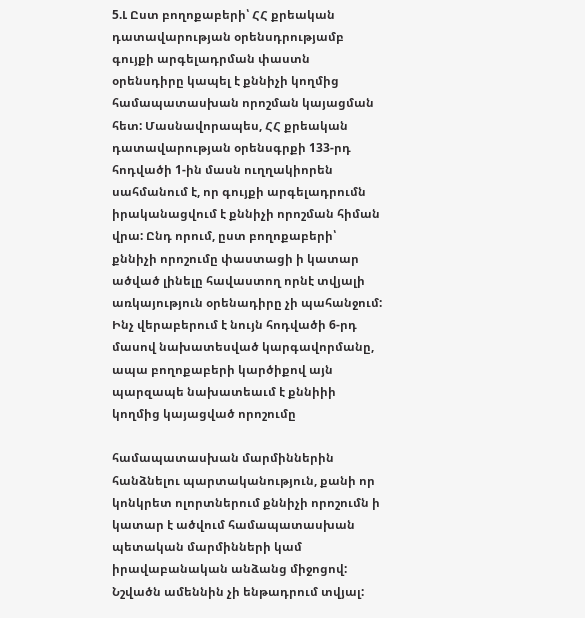5.Լ Ըստ բողոքաբերի՝ ՀՀ քրեական դատավարության օրենսդրությամբ գույքի արգելադրման փաստն օրենսդիրը կապել է քննիչի կողմից համապատասխան որոշման կայացման հետ: Մասնավորապես, ՀՀ քրեական դատավարության օրենսգրքի 133-րդ հոդվածի 1-ին մասն ուղղակիորեն սահմանում է, որ գույքի արգելադրումն իրականացվում է քննիչի որոշման հիման վրա: Ընդ որում, ըստ բողոքաբերի՝ քննիչի որոշումը փաստացի ի կատար ածված լինելը հավաստող որնէ տվյալի առկայություն օրենադիրը չի պահանջում: Ինչ վերաբերում է նույն հոդվածի 6-րդ մասով նախատեսված կարգավորմանը, ապա բողոքաբերի կարծիքով այն պարզապե նախատեաւմ է քննիիի կողմից կայացված որոշումը

համապատասխան մարմիններին հանձնելու պարտականություն, քանի որ կոնկրետ ոլորտներում քննիչի որոշումն ի կատար է ածվում համապատասխան պետական մարմինների կամ իրավաբանական անձանց միջոցով: Նշվածն ամեննին չի ենթադրում տվյալ: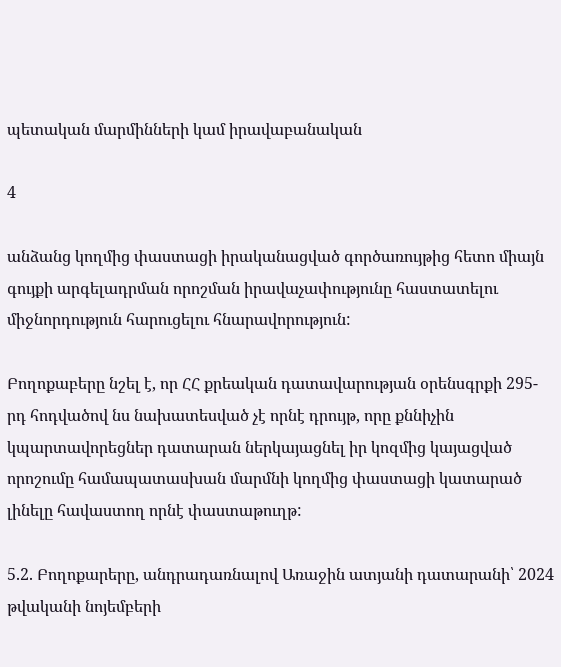պետական մարմինների կամ իրավաբանական

4

անձանց կողմից փաստացի իրականացված գործառույթից հետո միայն գույքի արգելադրման որոշման իրավաչափությունը հաստատելու միջնորդություն հարուցելու հնարավորություն:

Բողոքաբերը նշել է, որ ՀՀ քրեական դատավարության օրենսգրքի 295-րդ հոդվածով նս նախատեսված չէ որնէ դրույթ, որը քննիչին կպարտավորեցներ դատարան ներկայացնել իր կոզմից կայացված որոշումը համապատասխան մարմնի կողմից փաստացի կատարած լինելը հավաստող որնէ փաստաթուղթ:

5.2. Բողոքարերը, անդրադառնալով Առաջին ատյանի դատարանի՝ 2024 թվականի նոյեմբերի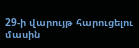29-ի վարույթ հարուցելու մասին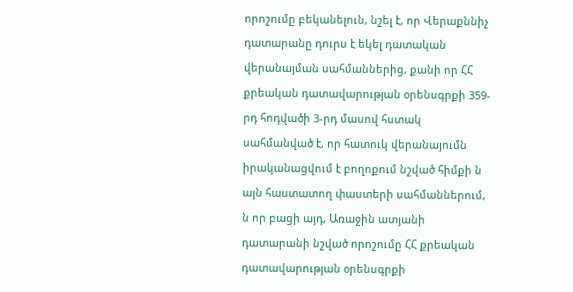որոշումը բեկանելուն, նշել է, որ Վերաքննիչ դատարանը դուրս է եկել դատական վերանայման սահմաններից, քանի որ ՀՀ քրեական դատավարության օրենսգրքի 359-րդ հոդվածի 3-րդ մասով հստակ սահմանված է, որ հատուկ վերանայումն իրականացվում է բողոքում նշված հիմքի ն այն հաստատող փաստերի սահմաններում, ն որ բացի այդ, Առաջին ատյանի դատարանի նշված որոշումը ՀՀ քրեական դատավարության օրենսգրքի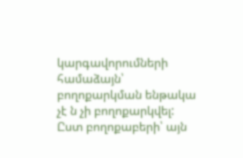կարգավորումների համաձայն՝ բողոքարկման ենթակա չէ ն չի բողոքարկվել: Ըստ բողոքաբերի՝ այն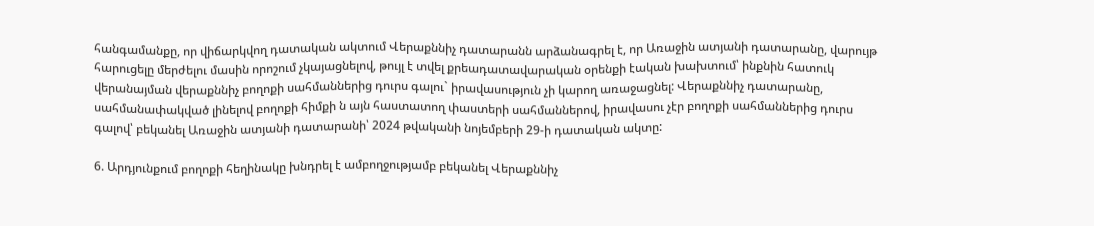հանգամանքը, որ վիճարկվող դատական ակտում Վերաքննիչ դատարանն արձանագրել է, որ Առաջին ատյանի դատարանը, վարույթ հարուցելը մերժելու մասին որոշում չկայացնելով, թույլ է տվել քրեադատավարական օրենքի էական խախտում՝ ինքնին հատուկ վերանայման վերաքննիչ բողոքի սահմաններից դուրս գալու` իրավասություն չի կարող առաջացնել: Վերաքննիչ դատարանը, սահմանափակված լինելով բողոքի հիմքի ն այն հաստատող փաստերի սահմաններով, իրավասու չէր բողոքի սահմաններից դուրս գալով՝ բեկանել Առաջին ատյանի դատարանի՝ 2024 թվականի նոյեմբերի 29-ի դատական ակտը:

6. Արդյունքում բողոքի հեղինակը խնդրել է ամբողջությամբ բեկանել Վերաքննիչ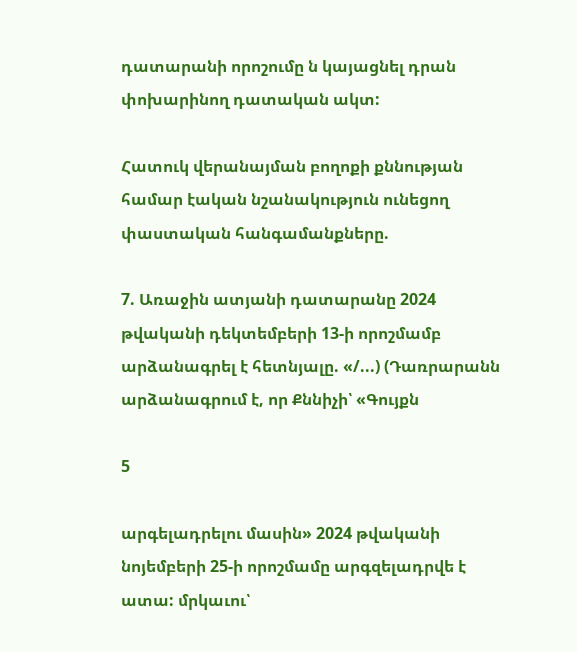դատարանի որոշումը ն կայացնել դրան փոխարինող դատական ակտ:

Հատուկ վերանայման բողոքի քննության համար էական նշանակություն ունեցող փաստական հանգամանքները.

7. Առաջին ատյանի դատարանը 2024 թվականի դեկտեմբերի 13-ի որոշմամբ արձանագրել է հետնյալը. «/...) (Դառրարանն արձանագրում է, որ Քննիչի՝ «Գույքն

5

արգելադրելու մասին» 2024 թվականի նոյեմբերի 25-ի որոշմամը արգզելադրվե է ատա: մրկաւու՝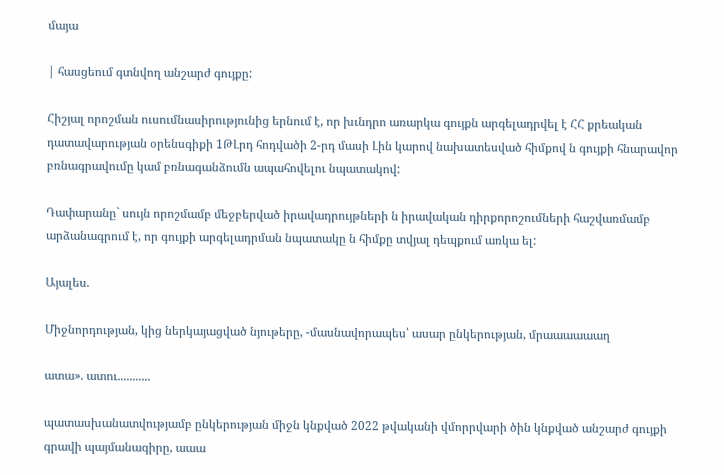մայա

| հասցեում գտնվող անշարժ գույքը:

Հիշյալ որոշման ուսումնասիրությունից երնում է, որ խւնդրո առարկա գույքն արգելադրվել է ՀՀ քրեական դատավարության օրենսգիքի 1ԹԼրդ հոդվածի 2-րդ մասի Լին կարով նախատեսված հիմքով ն գույքի հնարավոր բռնագրավումը կամ բռնագանձումն ապահովելու նպատակով:

Դափարանը` սույն որոշմամբ մեջբերված իրավադրույթների ն իրավական դիրքորոշումների հաշվառմամբ արձանագրում է, որ գույքի արգելադրման նպատակը ն հիմքը տվյալ դեպքում առկա ել:

Այալես.

Միջնորդության, կից ներկայացված նյութերը, -մասնավորապես՝ ասար ընկերության, մրաաաաաաղ

ատա». ատու...........

պատասխանատվությամբ ընկերության միջն կնքված 2022 թվականի վմորրվարի ծին կնքված անշարժ գույքի գրավի պայմանագիրը, աաա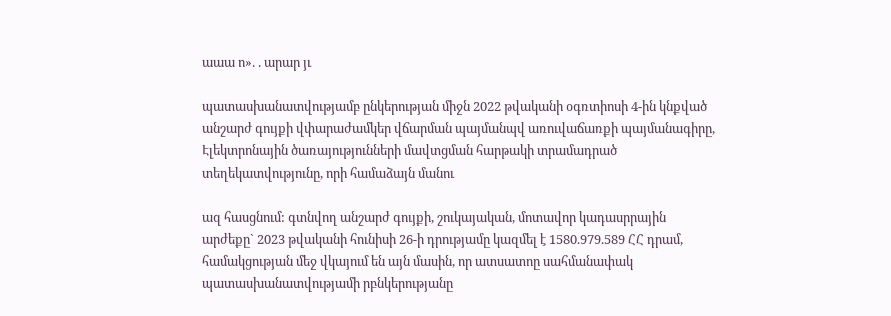աաա ո». . արար յւ

պատասխանատվությամբ ընկերության միջն 2022 թվականի օգռտիոսի 4-ին կնքված անշարժ գույքի վփարաժամկեր վճարման պայմանպվ առուվաճառքի պայմանագիրը, Էլեկտրոնային ծառայությունների մավտցման հարթակի տրամադրած տեղեկատվությունը, որի համաձայն մանու

ազ հասցնում: գտնվող անշարժ գույքի, շուկայական, մոտավոր կադասրրային արժեքը` 2023 թվականի հունիսի 26-ի դրությամը կազմել է 1580.979.589 ՀՀ դրամ, համակցության մեջ վկայում են այն մասին, որ ատսատոը սահմանափակ պատասխանատվությամի րբնկերությանը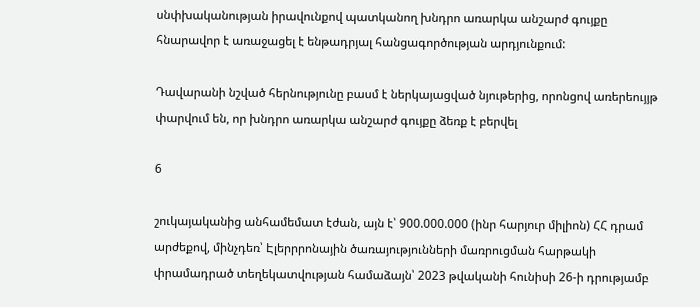սնփխականության իրավունքով պատկանող խնդրո առարկա անշարժ գույքը հնարավոր է առաջացել է ենթադրյալ հանցագործության արդյունքում:

Դավարանի նշված հերնությունը բասմ է ներկայացված նյութերից, որոնցով առերեույյթ փարվում են, որ խնդրո առարկա անշարժ գույքը ձեռք է բերվել

6

շուկայականից անհամեմատ էժան, այն է՝ 900.000.000 (ինր հարյուր միլիոն) ՀՀ դրամ արժեքով, մինչդեռ՝ Էլերրրոնային ծառայությունների մառրուցման հարթակի փրամադրած տեղեկատվության համաձայն՝ 2023 թվականի հունիսի 26-ի դրությամբ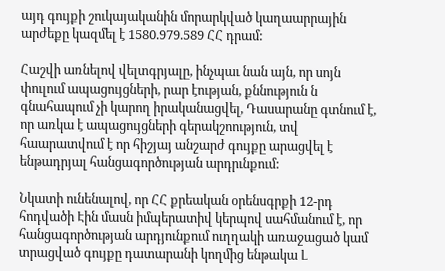այդ գույքի շուկայականին մորարկված կաղաարրային արժեքը կազմել է 1580.979.589 ՀՀ դրամ:

Հաշվի առնելով վելտգրյալը, ինչպաւ նան այն, որ սոյն փուլում ապացույցների, րար էության, քննություն ն գնահապում չի կարող իրականացվել, Դասարանը գտնում է, որ առկա է ապացույցների գերակշոություն, տվ հաարատվում է որ հիշյայ անշարժ գույքը արացվել է ենթադրյալ հանցագործության արդրւնքում:

Նկատի ունենալով, որ ՀՀ քրեական օրենսգրքի 12-րդ հոդվածի Էին մասն իմպերատիվ կերպով սահմանում է, որ հանցագործության արդյունքում ուղղակի առաջացած կամ տրացված գույքը դատարանի կողմից ենթակա Լ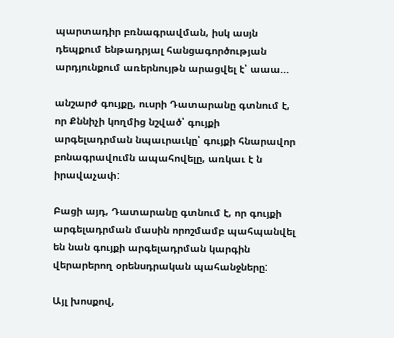պարտադիր բռնագրավման, իսկ ասյն դեպքում ենթադրյալ հանցագործության արդյունքում առերնույթն արացվել է՝ աաա...

անշարժ գույքը, ուսրի Դատարանը գտնում է, որ Քննիչի կողմից նշված՝ գույքի արգելադրման նպաւրաւկը՝ գույքի հնարավոր բոնագրավումն ապահովելը, առկաւ է ն իրավաչափ:

Բացի այդ, Դատարանը գտնում է, որ գույքի արգելադրման մասին որոշմամբ պահպանվել են նան գույքի արգելադրման կարգին վերարերող օրենսդրական պահանջները:

Այլ խոսքով,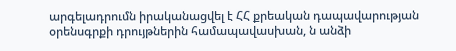արգելադրումն իրականացվել է ՀՀ քրեական դապավարության օրենսգրքի դրույթներին համապավասխան, ն անձի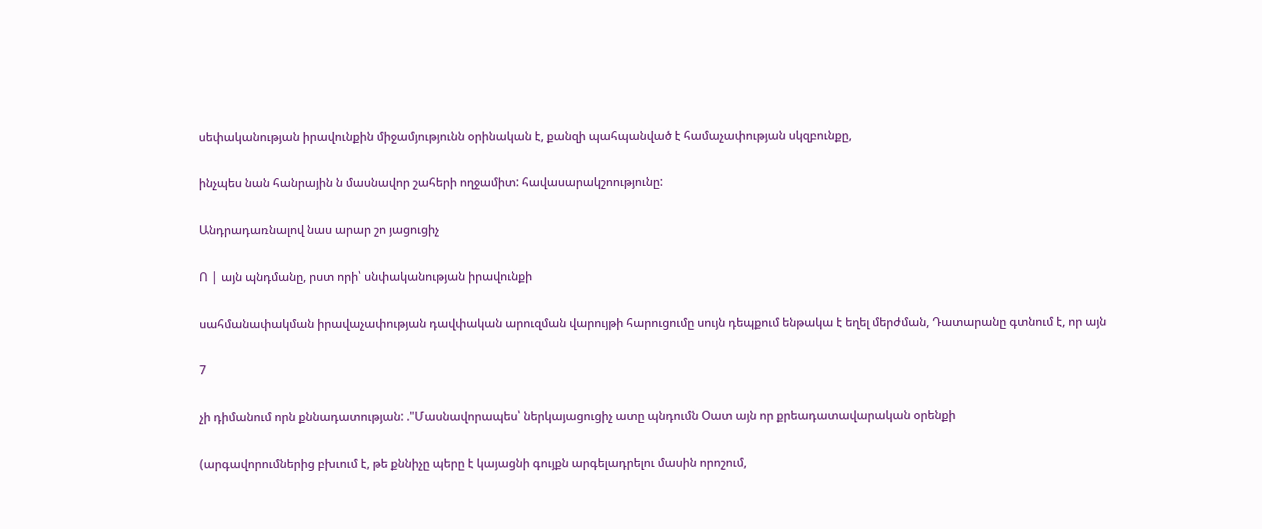սեփականության իրավունքին միջամյությունն օրինական է, քանզի պահպանված է համաչափության սկզբունքը,

ինչպես նան հանրային ն մասնավոր շահերի ողջամիտ: հավասարակշոությունը:

Անդրադառնալով նաս արար շո յացուցիչ

Ո | այն պնդմանը, րստ որի՝ սնփականության իրավունքի

սահմանափակման իրավաչափության դավփական արուզման վարույթի հարուցումը սույն դեպքում ենթակա է եղել մերժման, Դատարանը գտնում է, որ այն

7

չի դիմանում որն քննադատության: ."Մասնավորապես՝ ներկայացուցիչ ատը պնդումն Օատ այն որ քրեադատավարական օրենքի

(արգավորումներից բխւում է, թե քննիչը պերը է կայացնի գույքն արգելադրելու մասին որոշում,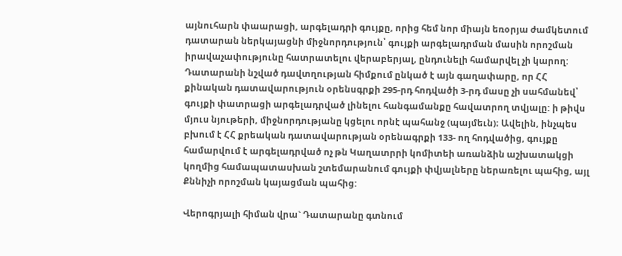այնուհարն փաարացի, արգելադրի գույքը, որից հեմ նոր միայն եռօրյա ժամկետում դատարան ներկայացնի միջնորդություն՝ գույքի արգելադրման մասին որոշման իրավաչափությունը հատրատելու վերաբերյալ, ընդունելի համարվել չի կարող: Դատարանի նշված դավտղության հիմքում ընկած է այն գաղափարը, որ ՀՀ քինական դատավարություն օրենսգրքի 295-րդ հոդվածի 3-րդ մասը չի սահմանեվ՝ գույքի փատրացի արգելադրված լինելու հանգամանքը հավատրող տվյալը: ի թիվս մյուս նյութերի, միջնորդությանը կցելու որնէ պահանջ (պայմեւն)։ Ավելին, ինչպես բխում է ՀՀ քրեական դատավարության օրենագրքի 133- ող հոդվածից, գույքը համարվում է արգելադրված ոչ թն Կաղատրրի կոմիտեի առանձին աշխատակցի կողմից համապատասխան շտեմարանում գույքի փվյալները ներառելու պահից, այլ Քննիչի որոշման կայացման պահից:

Վերոգրյալի հիման վրա` Դատարանը գտնում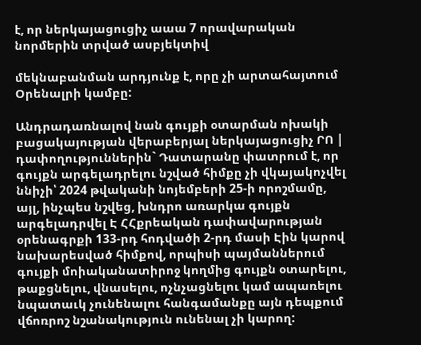է, որ ներկայացուցիչ աաա 7 որավարական նորմերին տրված ասբյեկտիվ

մեկնաբանման արդյունք է, որը չի արտահայտում Օրենալրի կամբը:

Անդրադառնալով նան գույքի օտարման ոխակի բացակայության վերաբերյալ ներկայացուցիչ ՐՈ | դափողություններին` Դատարանը փատրում է, որ գույքն արգելադրելու նշված հիմքը չի վկայակոչվել ննիչի՝ 2024 թվականի նոյեմբերի 25-ի որոշմամը, այլ, ինչպես նշվեց, խնդրո առարկա գույքն արգելադրվել Է ՀՀքրեական դափավարության օրենագրքի 133-րդ հոդվածի 2-րդ մասի Էին կարով նախարեսված հիմքով, որպիսի պայմաններում գույքի մոիականատիրոջ կողմից գույքն օտարելու, թաքցնելու, վնասելու, ոչնչացնելու կամ ապառելու նպատաւկ չունենալու հանգամանքը այն դեպքում վճոռրոշ նշանակություն ունենալ չի կարող: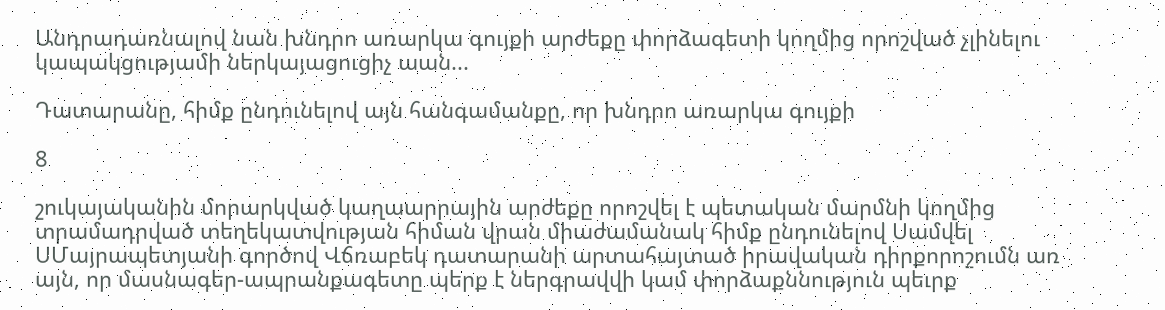Անդրադառնալով նան խնդրո առարկա գույքի արժեքը փորձագետի կողմից որոշված չլինելու կապակցությամի ներկայացուցիչ աան...

Դատարանը, հիմք ընդունելով այն հանգամանքը, որ խնդրո առարկա գույքի

8

շուկայականին մորարկված կաղաարրային արժեքը որոշվել է պետական մարմնի կողմից տրամադրված տեղեկատվության հիման վրան միաժամանակ հիմք ընդունելով Սամվել ՍՄայրապետյանի գործով Վճռաբեկ դատարանի արտահայտած իրավական դիրքորոշումն առ այն, որ մասնագեր-ապրանքագետը պերք է ներգրավվի կամ փորձաքննություն պեւրք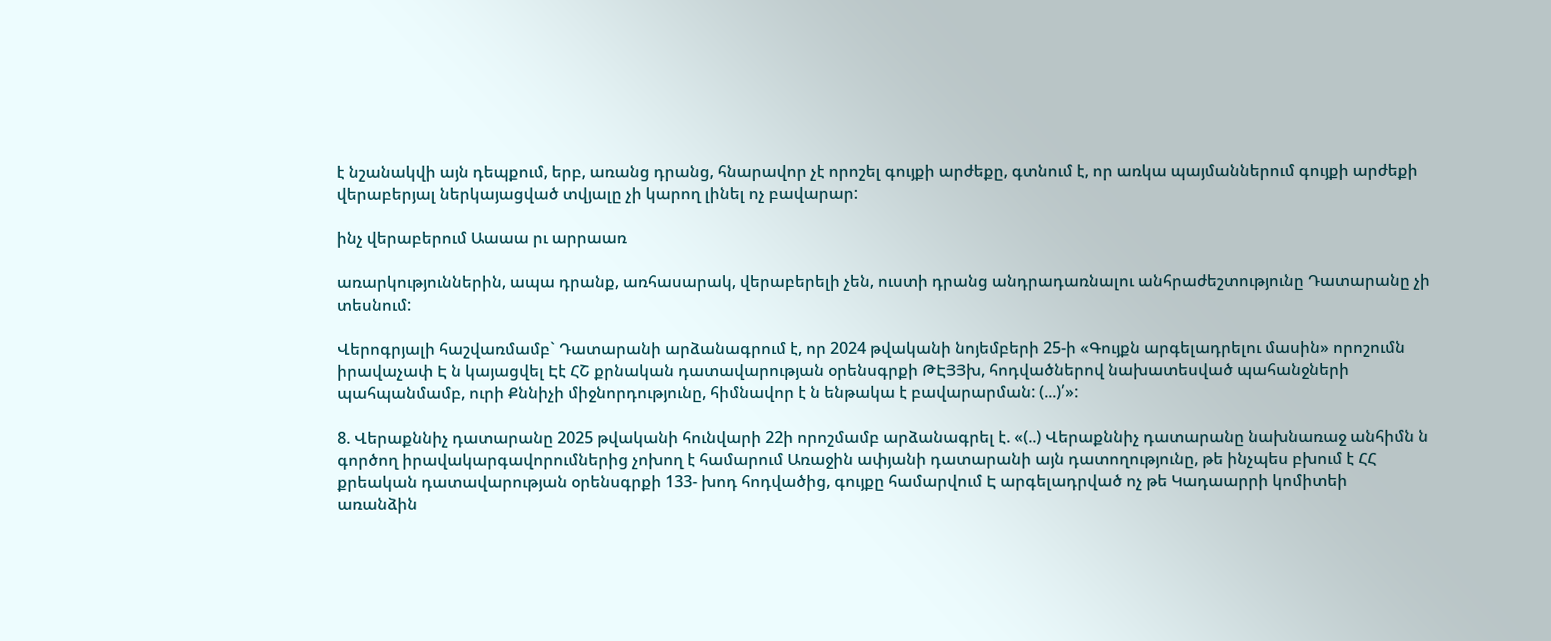է նշանակվի այն դեպքում, երբ, առանց դրանց, հնարավոր չէ որոշել գույքի արժեքը, գտնում է, որ առկա պայմաններում գույքի արժեքի վերաբերյալ ներկայացված տվյալը չի կարող լինել ոչ բավարար:

ինչ վերաբերում Աաաա րւ արրաառ

առարկություններին, ապա դրանք, առհասարակ, վերաբերելի չեն, ուստի դրանց անդրադառնալու անհրաժեշտությունը Դատարանը չի տեսնում:

Վերոգրյալի հաշվառմամբ` Դատարանի արձանագրում է, որ 2024 թվականի նոյեմբերի 25-ի «Գույքն արգելադրելու մասին» որոշումն իրավաչափ Է ն կայացվել Էէ ՀՇ քրնական դատավարության օրենսգրքի ԹԷՅՅխ, հոդվածներով նախատեսված պահանջների պահպանմամբ, ուրի Քննիչի միջնորդությունը, հիմնավոր է ն ենթակա է բավարարման: (...)՛»:

8. Վերաքննիչ դատարանը 2025 թվականի հունվարի 22ի որոշմամբ արձանագրել է. «(..) Վերաքննիչ դատարանը նախնառաջ անհիմն ն գործող իրավակարգավորումներից չոխող է համարում Առաջին ափյանի դատարանի այն դատողությունը, թե ինչպես բխում է ՀՀ քրեական դատավարության օրենսգրքի 133- խոդ հոդվածից, գույքը համարվում Է արգելադրված ոչ թե Կադաարրի կոմիտեի առանձին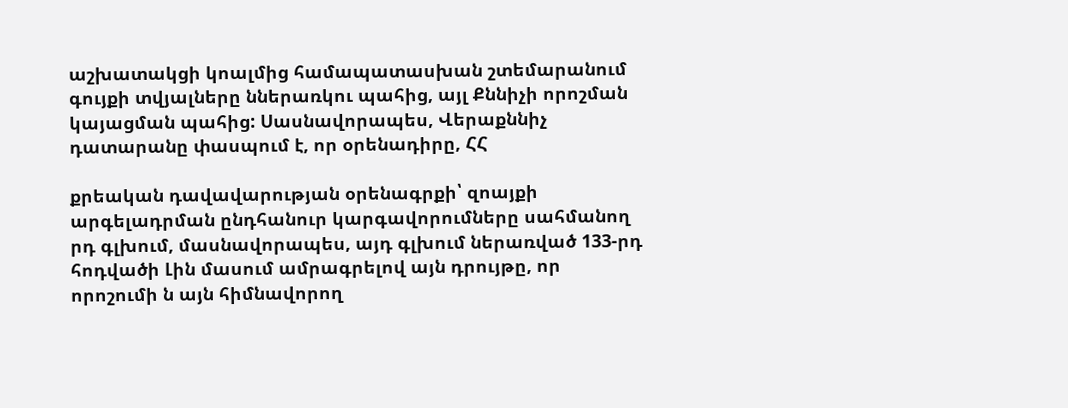աշխատակցի կոալմից համապատասխան շտեմարանում գույքի տվյալները ններառկու պահից, այլ Քննիչի որոշման կայացման պահից: Սասնավորապես, Վերաքննիչ դատարանը փասպում է, որ օրենադիրը, ՀՀ

քրեական դավավարության օրենագրքի՝ զոայքի արգելադրման ընդհանուր կարգավորումները սահմանող րդ գլխում, մասնավորապես, այդ գլխում ներառված 133-րդ հոդվածի Լին մասում ամրագրելով այն դրույթը, որ որոշումի ն այն հիմնավորող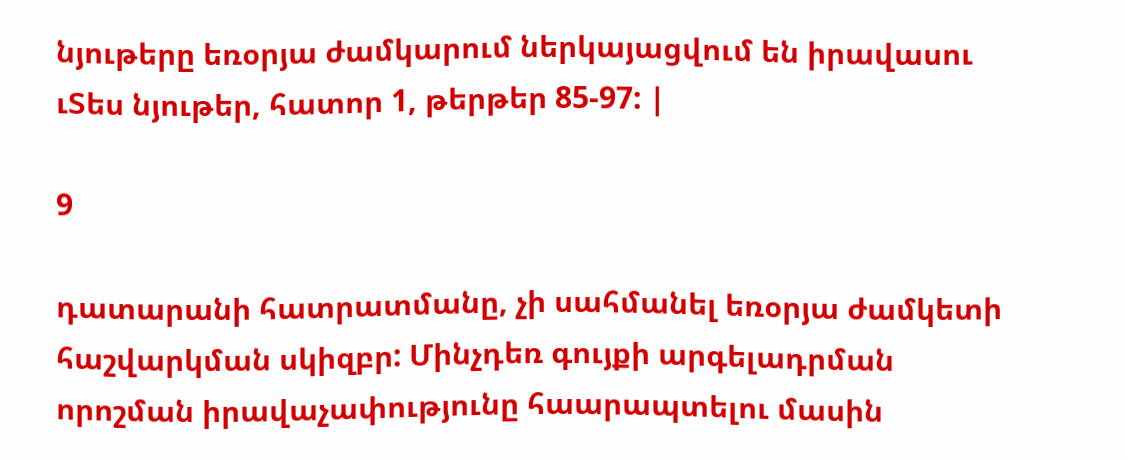նյութերը եռօրյա ժամկարում ներկայացվում են իրավասու ւՏես նյութեր, հատոր 1, թերթեր 85-97: |

9

դատարանի հատրատմանը, չի սահմանել եռօրյա ժամկետի հաշվարկման սկիզբր: Մինչդեռ գույքի արգելադրման որոշման իրավաչափությունը հաարապտելու մասին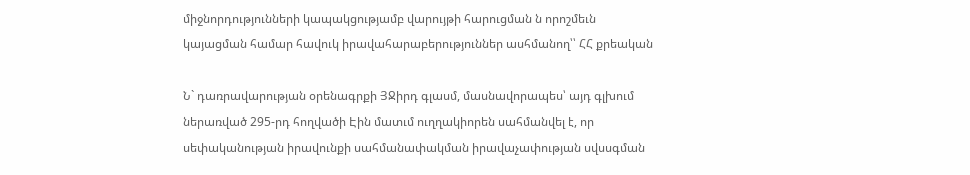միջնորդությունների կապակցությամբ վարույթի հարուցման ն որոշմեւն կայացման համար հավուկ իրավահարաբերություններ ասհմանող՝՝ ՀՀ քրեական

Ն` դառրավարության օրենագրքի ՅՋիրդ գլասմ, մասնավորապես՝ այդ գլխում ներառված 295-րդ հողվածի Էին մատւմ ուղղակիորեն սահմանվել է, որ սեփականության իրավունքի սահմանափակման իրավաչափության սվսսգման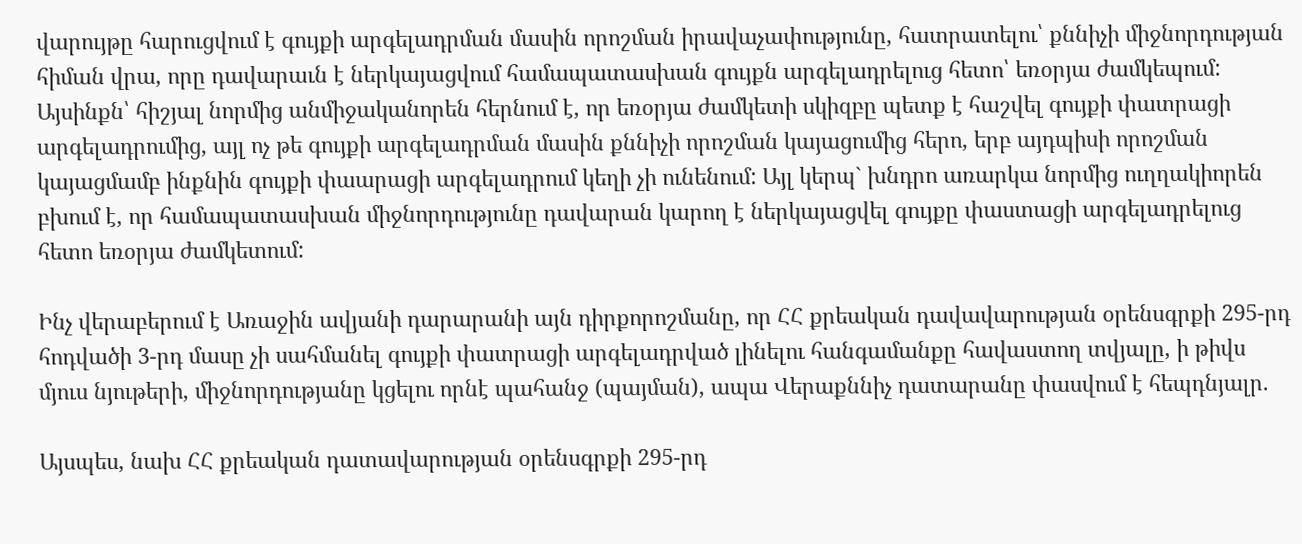վարույթը հարուցվում է գույքի արգելադրման մասին որոշման իրավաչափությունը, հատրատելու՝ քննիչի միջնորդության հիման վրա, որը դավարաւն է ներկայացվում համապատասխան գույքն արգելադրելուց հետո՝ եռօրյա ժամկեպում: Այսինքն՝ հիշյալ նորմից անմիջականորեն հերնում է, որ եռօրյա ժամկետի սկիզբը պետք է հաշվել գույքի փատրացի արգելադրումից, այլ ոչ թե գույքի արգելադրման մասին քննիչի որոշման կայացումից հերո, երբ այդպիսի որոշման կայացմամբ ինքնին գույքի փաարացի արգելադրում կեղի չի ունենում: Այլ կերպ` խնդրո առարկա նորմից ուղղակիորեն բխում է, որ համապատասխան միջնորդությունը դավարան կարող է ներկայացվել գույքը փաստացի արգելադրելուց հետո եռօրյա ժամկետում:

Ինչ վերաբերում է Առաջին ավյանի դարարանի այն դիրքորոշմանը, որ ՀՀ քրեական դավավարության օրենսգրքի 295-րդ հոդվածի 3-րդ մասը չի սահմանել գույքի փատրացի արգելադրված լինելու հանգամանքը հավաստող տվյալը, ի թիվս մյուս նյութերի, միջնորդությանը կցելու որնէ պահանջ (պայման), ապա Վերաքննիչ դատարանը փասվում է հեպդնյալր.

Այսպես, նախ ՀՀ քրեական դատավարության օրենսգրքի 295-րդ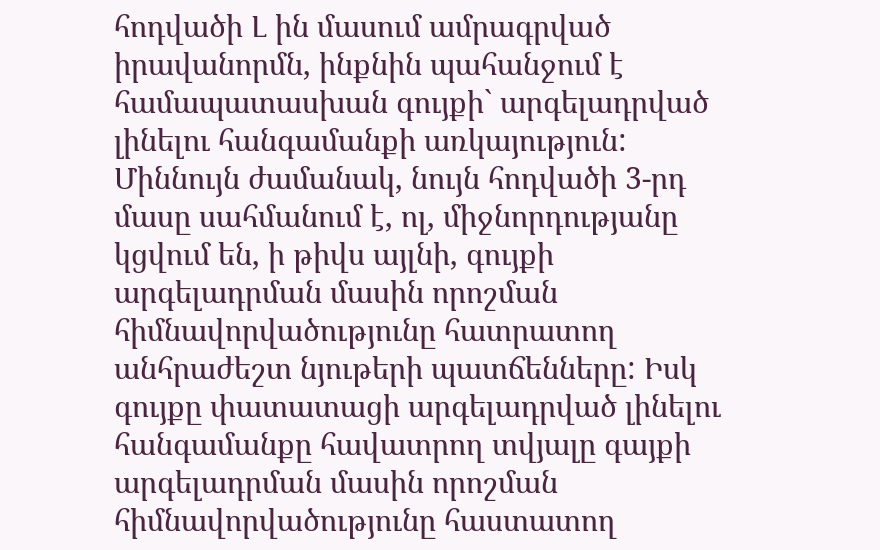հոդվածի Լ ին մասում ամրագրված իրավանորմն, ինքնին պահանջում է համապատասխան գույքի` արգելադրված լինելու հանգամանքի առկայություն: Միննույն ժամանակ, նույն հոդվածի 3-րդ մասը սահմանում է, ոլ, միջնորդությանը կցվում են, ի թիվս այլնի, գույքի արգելադրման մասին որոշման հիմնավորվածությունը հատրատող անհրաժեշտ նյութերի պատճենները: Իսկ գույքը փատատացի արգելադրված լինելու հանգամանքը հավատրող տվյալը գայքի արգելադրման մասին որոշման հիմնավորվածությունը հաստատող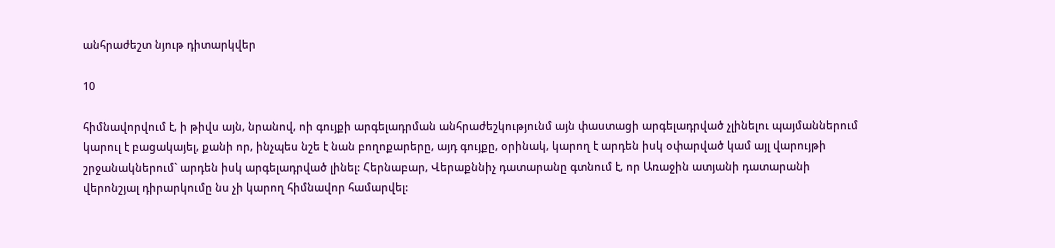անհրաժեշտ նյութ դիտարկվեր

10

հիմնավորվում է, ի թիվս այն, նրանով, ոի գույքի արգելադրման անհրաժեշկությունմ այն փաստացի արգելադրված չլինելու պայմաններում կարուլ է բացակայել, քանի որ, ինչպես նշե է նան բողոքարերը, այդ գույքը, օրինակ, կարող է արդեն իսկ օփարված կամ այլ վարույթի շրջանակներում` արդեն իսկ արգելադրված լինել: Հերնաբար, Վերաքննիչ դատարանը գտնում է, որ Առաջին ատյանի դատարանի վերոնշյալ դիրարկումը նս չի կարող հիմնավոր համարվել: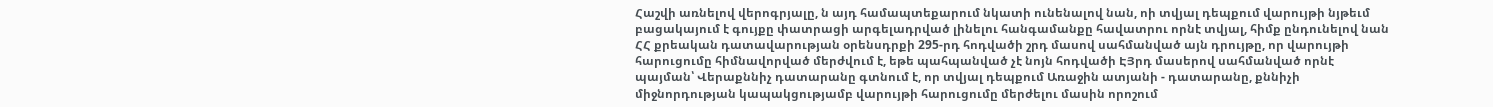Հաշվի առնելով վերոգրյալը, ն այդ համապտեքարում նկատի ունենալով նան, ոի տվյալ դեպքում վարույթի նյթեւմ բացակայում է գույքը փատրացի արգելադրված լինելու հանգամանքը հավատրու որնէ տվյալ, հիմք ընդունելով նան ՀՀ քրեական դատավարության օրենսդրքի 295-րդ հոդվածի շրդ մասով սահմանված այն դրույթը, որ վարույթի հարուցումը հիմնավորված մերժվում է, եթե պահպանված չէ նոյն հոդվածի ԷՅրդ մասերով սահմանված որնէ պայման՝ Վերաքննիչ դատարանը գտնում է, որ տվյալ դեպքում Առաջին ատյանի - դատարանը, քննիչի միջնորդության կապակցությամբ վարույթի հարուցումը մերժելու մասին որոշում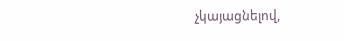չկայացնելով,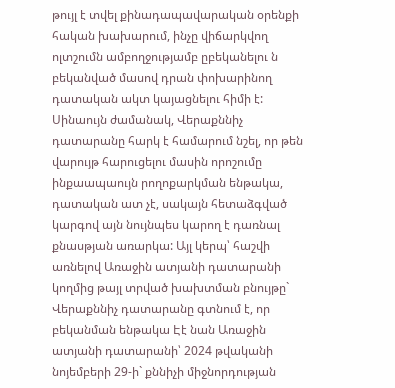թույլ է տվել քինադապավարական օրենքի հական խախարում, ինչը վիճարկվող ոլտշումն ամբողջությամբ ըբեկանելու ն բեկանված մասով դրան փոխարինող դատական ակտ կայացնելու հիմի է: Սինաույն ժամանակ, Վերաքննիչ դատարանը հարկ է համարում նշել, որ թեն վարույթ հարուցելու մասին որոշումը ինքաապաույն րողոքարկման ենթակա, դատական ատ չէ, սակայն հետաձգված կարգով այն նույնպես կարող է դառնալ քնասթյան առարկա: Այլ կերպ՝ հաշվի առնելով Առաջին ատյանի դատարանի կողմից թայլ տրված խախտման բնույթը` Վերաքննիչ դատարանը գտնում է, որ բեկանման ենթակա Էէ նան Առաջին ատյանի դատարանի՝ 2024 թվականի նոյեմբերի 29-ի` քննիչի միջնորդության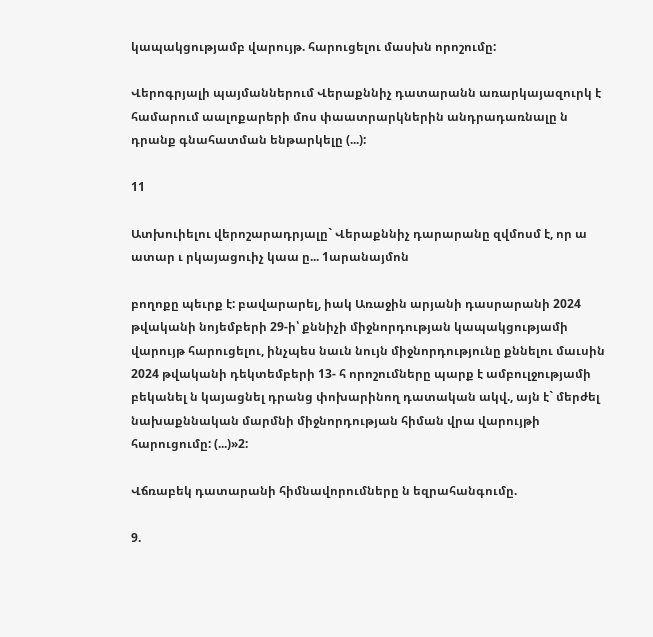կապակցությամբ վարույթ. հարուցելու մասխն որոշումը:

Վերոգրյալի պայմաններում Վերաքննիչ դատարանն առարկայազուրկ է համարում աալոքարերի մոս փաատրարկներին անդրադառնալը ն դրանք գնահատման ենթարկելը (...):

11

Ատխուիելու վերոշարադրյալը` Վերաքննիչ դարարանը զվմոսմ է, որ ա ատար ւ րկայացուիչ կաա ը... 1արանայմոն

բողոքը պեւրք է: բավարարել, իակ Առաջին արյանի դասրարանի 2024 թվականի նոյեմբերի 29-ի՝ քննիչի միջնորդության կապակցությամի վարույթ հարուցելու, ինչպես նաւն նույն միջնորդությունը քննելու մաւսին 2024 թվականի դեկտեմբերի 13- հ որոշումները պարք է ամբուլջությամի բեկանել ն կայացնել դրանց փոխարինող դատական ակվ., այն է` մերժել նախաքննական մարմնի միջնորդության հիման վրա վարույթի հարուցումը: (...)»2:

Վճռաբեկ դատարանի հիմնավորումները ն եզրահանգումը.

9.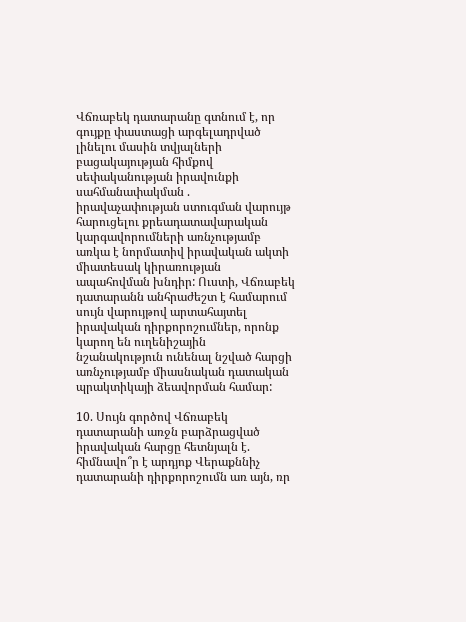Վճռաբեկ դատարանը գտնում է, որ գույքը փաստացի արգելադրված լինելու մասին տվյալների բացակայության հիմքով սեփականության իրավունքի սահմանափակման . իրավաչափության ստուգման վարույթ հարուցելու քրեադատավարական կարգավորումների առնչությամբ առկա է նորմատիվ իրավական ակտի միատեսակ կիրառության ապահովման խնդիր: Ուստի, Վճռաբեկ դատարանն անհրաժեշտ է համարում սույն վարույթով արտահայտել իրավական դիրքորոշումներ, որոնք կարող են ուղենիշային նշանակություն ունենալ նշված հարցի առնչությամբ միասնական դատական պրակտիկայի ձեավորման համար:

10. Սույն գործով Վճռաբեկ դատարանի առջն բարձրացված իրավական հարցը հետնյալն է. հիմնավո՞ր է արդյոք Վերաքննիչ դատարանի դիրքորոշումն առ այն, ռր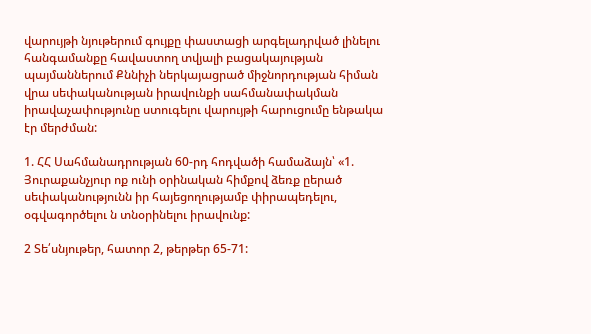վարույթի նյութերում գույքը փաստացի արգելադրված լինելու հանգամանքը հավաստող տվյալի բացակայության պայմաններում Քննիչի ներկայացրած միջնորդության հիման վրա սեփականության իրավունքի սահմանափակման իրավաչափությունը ստուգելու վարույթի հարուցումը ենթակա էր մերժման:

1. ՀՀ Սահմանադրության 60-րդ հոդվածի համաձայն՝ «1. Յուրաքանչյուր ոք ունի օրինական հիմքով ձեռք ըերած սեփականությունն իր հայեցողությամբ փիրապեդելու, օգվագործելու ն տնօրինելու իրավունք:

2 Տե՛սնյութեր, հատոր 2, թերթեր 65-71: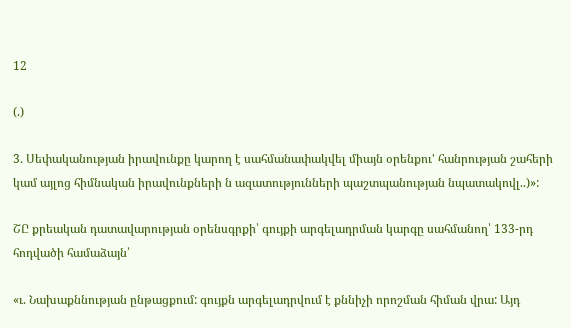12

(.)

3. Սեփականության իրավունքը կարող է սահմանափակվել միայն օրենքու' հանրության շահերի կամ այլոց հիմնական իրավունքների ն ազատությունների պաշտպանության նպատակովլ..)»:

ՇԸ քրեական դատավարության օրենսգրքի՝ գույքի արգելադրման կարգը սահմանող՝ 133-րդ հոդվածի համաձայն՝

«ւ. Նախաքննության ընթացքում: գույքն արգելադրվում է քննիչի որոշման հիման վրա: Այդ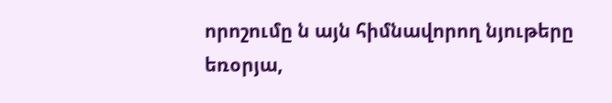որոշումը ն այն հիմնավորող նյութերը եռօրյա,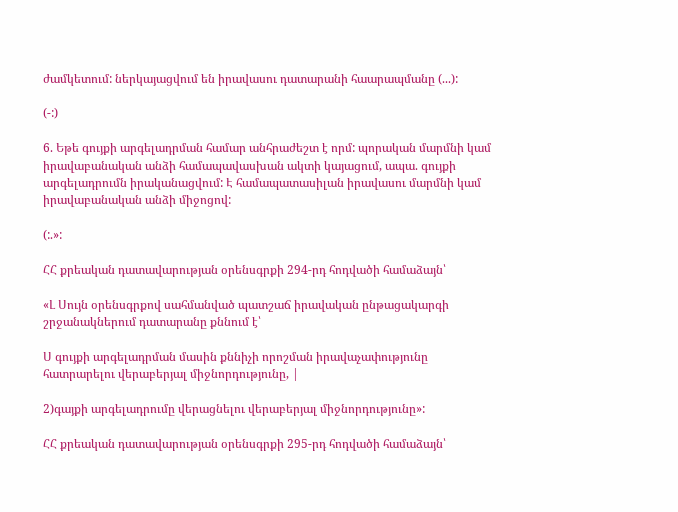ժամկետում: ներկայացվում են իրավասու դատարանի հաարապմանը (...):

(-:)

6. Եթե գույքի արգելադրման համար անհրաժեշտ է որմ: պորական մարմնի կամ իրավաբանական անձի համապավասխան ակտի կայացում, ապա. գույքի արգելադրումն իրականացվում: Է համապատասիլան իրավասու մարմնի կամ իրավաբանական անձի միջոցով:

(:.»:

ՀՀ քրեական դատավարության օրենսգրքի 294-րդ հոդվածի համաձայն՝

«Լ Սույն օրենսգրքով սահմանված պատշաճ իրավական ընթացակարգի շրջանակներում դատարանը քննում է՝

Ս գույքի արգելադրման մասին քննիչի որոշման իրավաչափությունը հատրարելու վերաբերյալ միջնորդությունը, |

2)գայքի արգելադրումը վերացնելու վերաբերյալ միջնորդությունը»:

ՀՀ քրեական դատավարության օրենսգրքի 295-րդ հոդվածի համաձայն՝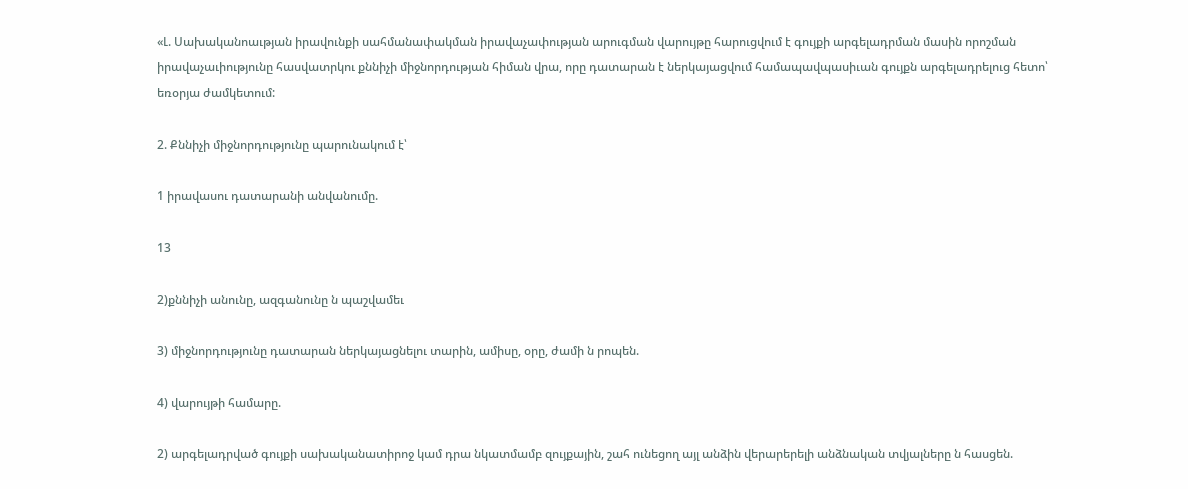«Լ. Սախականոաւթյան իրավունքի սահմանափակման իրավաչափության արուգման վարույթը հարուցվում է գույքի արգելադրման մասին որոշման իրավաչաւիությունը հասվատրկու քննիչի միջնորդության հիման վրա, որը դատարան է ներկայացվում համապավպասիւան գույքն արգելադրելուց հետո՝ եռօրյա ժամկետում:

2. Քննիչի միջնորդությունը պարունակում է՝

1 իրավասու դատարանի անվանումը.

13

2)քննիչի անունը, ազգանունը ն պաշվամեւ

3) միջնորդությունը դատարան ներկայացնելու տարին, ամիսը, օրը, ժամի ն րոպեն.

4) վարույթի համարը.

2) արգելադրված գույքի սախականատիրոջ կամ դրա նկատմամբ զույքային, շահ ունեցող այլ անձին վերարերելի անձնական տվյալները ն հասցեն.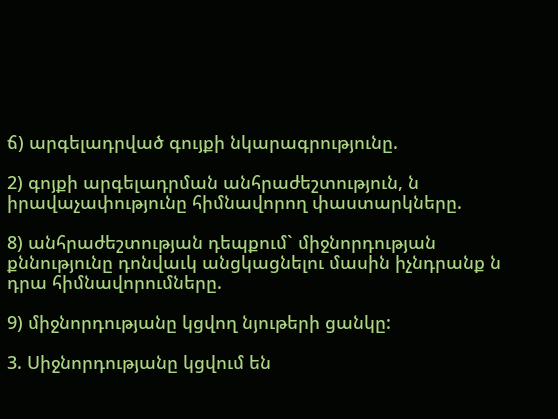ճ) արգելադրված գույքի նկարագրությունը.

2) գոյքի արգելադրման անհրաժեշտություն, ն իրավաչափությունը հիմնավորող փաստարկները.

8) անհրաժեշտության դեպքում` միջնորդության քննությունը դոնվաւկ անցկացնելու մասին իչնդրանք ն դրա հիմնավորումները.

9) միջնորդությանը կցվող նյութերի ցանկը:

3. Սիջնորդությանը կցվում են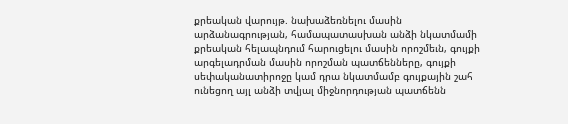քրեական վարույթ. նախաձեռնելու մասին արձանագրության, համապատասխան անձի նկատմամի քրեական հելապնդում հարուցելու մասին որոշմեւն, գույքի արգելադրման մասին որոշման պատճենները, գույքի սեփականատիրոջը կամ դրա նկատմամբ գույքային շահ ունեցող այլ անձի տվյալ միջնորդության պատճենն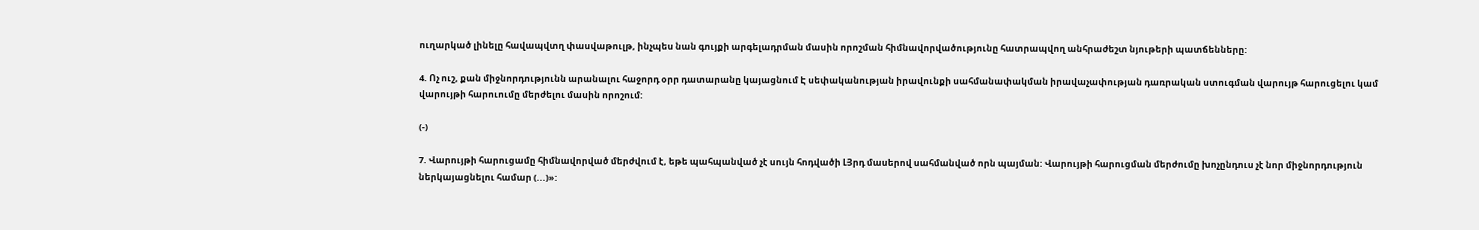ուղարկած լինելը հավապվտղ փասվաթուլթ, ինչպես նան գույքի արգելադրման մասին որոշման հիմնավորվածությունը հատրապվող անհրաժեշտ նյութերի պատճենները:

4. Ոչ ուշ, քան միջնորդությունն արանալու հաջորդ օրր դատարանը կայացնում Է սեփականության իրավունքի սահմանափակման իրավաչափության դառրական ստուգման վարույթ հարուցելու կամ վարույթի հարուումը մերժելու մասին որոշում:

(-)

7. Վարույթի հարուցամը հիմնավորված մերժվում է, եթե պահպանված չէ սույն հոդվածի ԼՅրդ մասերով սահմանված որն պայման: Վարույթի հարուցման մերժումը խոչընդուս չէ նոր միջնորդություն ներկայացնելու համար (...)»: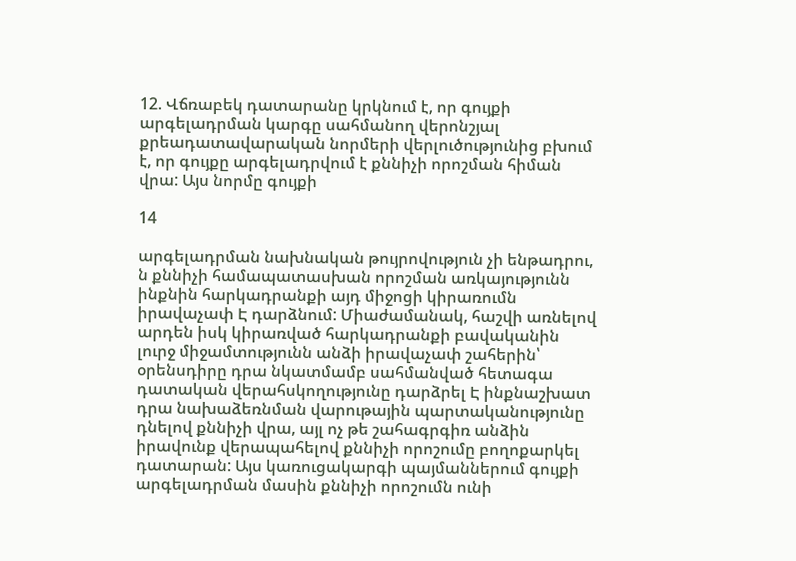12. Վճռաբեկ դատարանը կրկնում է, որ գույքի արգելադրման կարգը սահմանող վերոնշյալ քրեադատավարական նորմերի վերլուծությունից բխում է, որ գույքը արգելադրվում է քննիչի որոշման հիման վրա: Այս նորմը գույքի

14

արգելադրման նախնական թույրովություն չի ենթադրու, ն քննիչի համապատասխան որոշման առկայությունն ինքնին հարկադրանքի այդ միջոցի կիրառումն իրավաչափ Է դարձնում: Միաժամանակ, հաշվի առնելով արդեն իսկ կիրառված հարկադրանքի բավականին լուրջ միջամտությունն անձի իրավաչափ շահերին՝ օրենսդիրը դրա նկատմամբ սահմանված հետագա դատական վերահսկողությունը դարձրել Է ինքնաշխատ դրա նախաձեռնման վարութային պարտականությունը դնելով քննիչի վրա, այլ ոչ թե շահագրգիռ անձին իրավունք վերապահելով քննիչի որոշումը բողոքարկել դատարան: Այս կառուցակարգի պայմաններում գույքի արգելադրման մասին քննիչի որոշումն ունի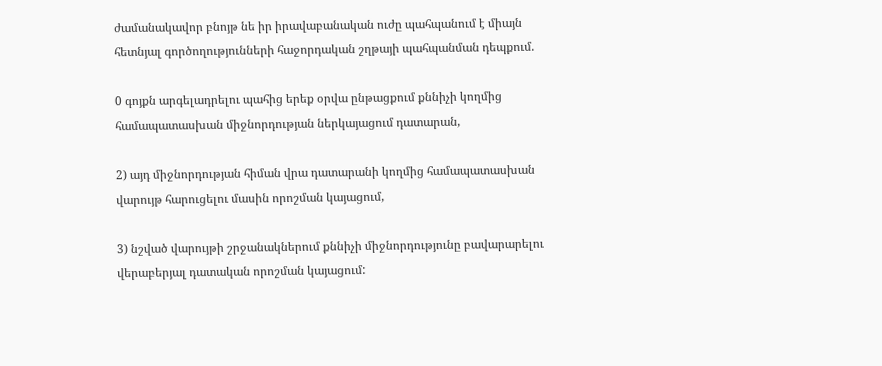ժամանակավոր բնոյթ նե իր իրավաբանական ուժը պահպանում է միայն հետնյալ գործողությունների հաջորդական շղթայի պահպանման դեպքում.

0 գոյքն արգելադրելու պահից երեք օրվա ընթացքում քննիչի կողմից համապատասխան միջնորդության ներկայացում դատարան,

2) այդ միջնորդության հիման վրա դատարանի կողմից համապատասխան վարույթ հարուցելու մասին որոշման կայացում,

3) նշված վարույթի շրջանակներում քննիչի միջնորդությունը բավարարելու վերաբերյալ դատական որոշման կայացում: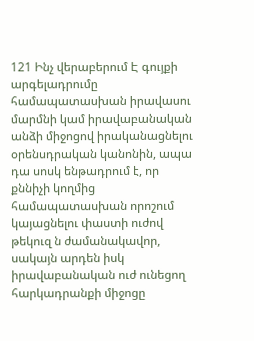121 Ինչ վերաբերում Է գույքի արգելադրումը համապատասխան իրավասու մարմնի կամ իրավաբանական անձի միջոցով իրականացնելու օրենսդրական կանոնին, ապա դա սոսկ ենթադրում է, որ քննիչի կողմից համապատասխան որոշում կայացնելու փաստի ուժով թեկուզ ն ժամանակավոր, սակայն արդեն իսկ իրավաբանական ուժ ունեցող հարկադրանքի միջոցը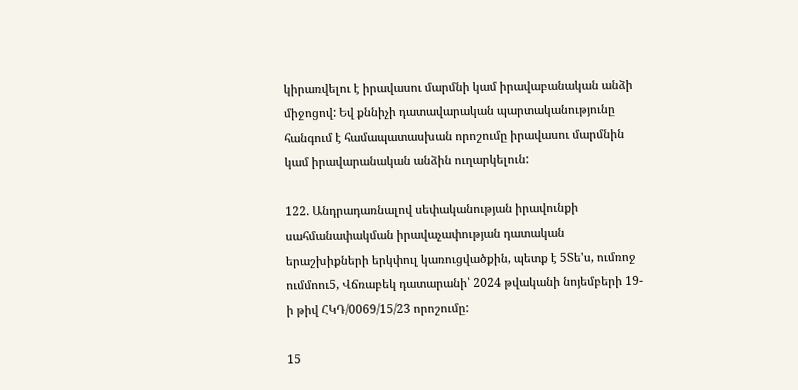կիրառվելու է իրավասու մարմնի կամ իրավաբանական անձի միջոցով: Եվ քննիչի դատավարական պարտականությունը հանգում է համապատասխան որոշումը իրավասու մարմնին կամ իրավարանական անձին ուղարկելուն:

122. Անդրադառնալով սեփականության իրավունքի սահմանափակման իրավաչափության դատական երաշխիքների երկփուլ կառուցվածքին, պետք է 5Տե'ս, ումռոջ ումմոու5, Վճռաբեկ դատարանի՝ 2024 թվականի նոյեմբերի 19-ի թիվ ՀԿԴ/0069/15/23 որոշումը:

15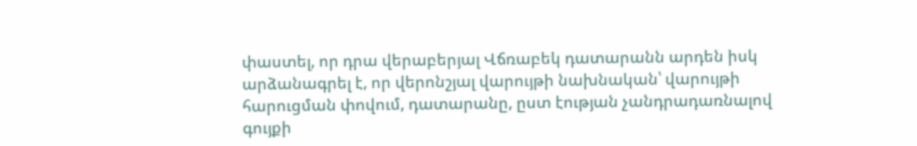փաստել, որ դրա վերաբերյալ Վճռաբեկ դատարանն արդեն իսկ արձանագրել է, որ վերոնշյալ վարույթի նախնական՝ վարույթի հարուցման փովում, դատարանը, ըստ էության չանդրադառնալով գույքի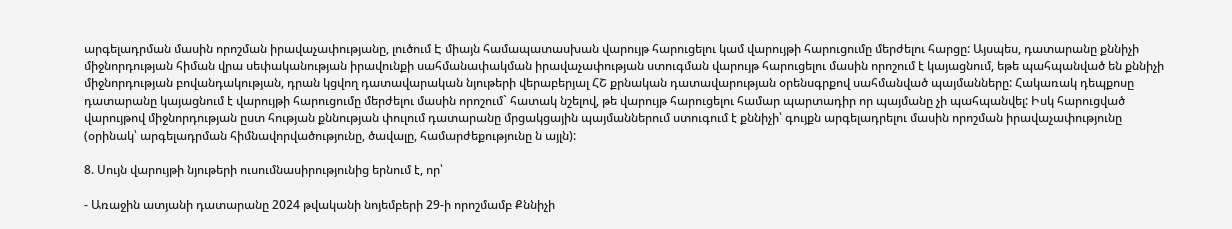արգելադրման մասին որոշման իրավաչափությանը, լուծում Է միայն համապատասխան վարույթ հարուցելու կամ վարույթի հարուցումը մերժելու հարցը: Այսպես, դատարանը քննիչի միջնորդության հիման վրա սեփականության իրավունքի սահմանափակման իրավաչափության ստուգման վարույթ հարուցելու մասին որոշում է կայացնում, եթե պահպանված են քննիչի միջնորդության բովանդակության, դրան կցվող դատավարական նյութերի վերաբերյալ ՀՇ քրնական դատավարության օրենսգրքով սահմանված պայմանները: Հակառակ դեպքոսը դատարանը կայացնում է վարույթի հարուցումը մերժելու մասին որոշում` հատակ նշելով, թե վարույթ հարուցելու համար պարտադիր որ պայմանը չի պահպանվել: Իսկ հարուցված վարույթով միջնորդության ըստ հության քննության փուլում դատարանը մրցակցային պայմաններում ստուգում է քննիչի՝ գույքն արգելադրելու մասին որոշման իրավաչափությունը (օրինակ՝ արգելադրման հիմնավորվածությունը, ծավալը, համարժեքությունը ն այլն):

8. Սույն վարույթի նյութերի ուսումնասիրությունից երնում է, որ՝

- Առաջին ատյանի դատարանը 2024 թվականի նոյեմբերի 29-ի որոշմամբ Քննիչի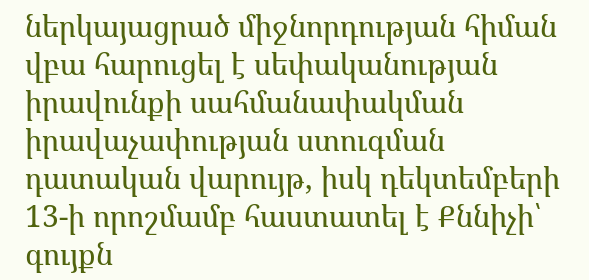ներկայացրած միջնորդության հիման վբա հարուցել է սեփականության իրավունքի սահմանափակման իրավաչափության ստուգման դատական վարույթ, իսկ դեկտեմբերի 13-ի որոշմամբ հաստատել է Քննիչի՝ գույքն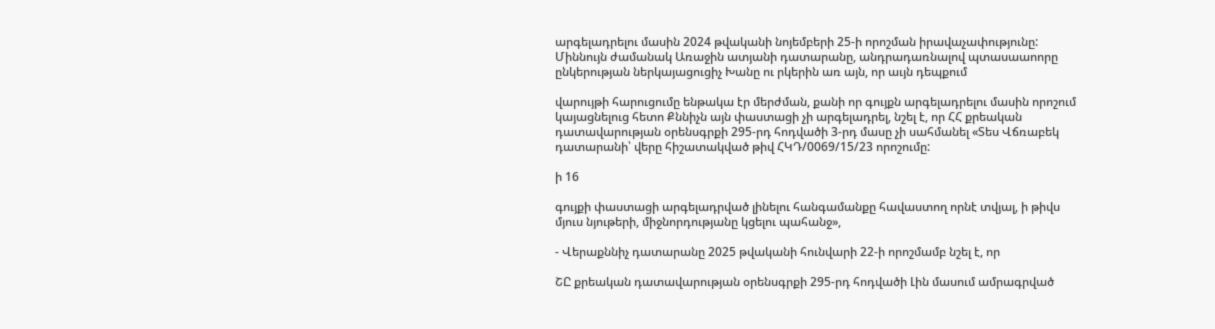արգելադրելու մասին 2024 թվականի նոյեմբերի 25-ի որոշման իրավաչափությունը: Միննույն ժամանակ Առաջին ատյանի դատարանը, անդրադառնալով պտասաաոորը ընկերության ներկայացուցիչ Խանը ու րկերին առ այն, որ աւյն դեպքում

վարույթի հարուցումը ենթակա էր մերժման, քանի որ գույքն արգելադրելու մասին որոշում կայացնելուց հետո Քննիչն այն փաստացի չի արգելադրել, նշել է, որ ՀՀ քրեական դատավարության օրենսգրքի 295-րդ հոդվածի 3-րդ մասը չի սահմանել «Տես Վճռաբեկ դատարանի՝ վերը հիշատակված թիվ ՀԿԴ/0069/15/23 որոշումը:

ի 16

գույքի փաստացի արգելադրված լինելու հանգամանքը հավաստող որնէ տվյալ, ի թիվս մյուս նյութերի, միջնորդությանը կցելու պահանջ»,

- Վերաքննիչ դատարանը 2025 թվականի հունվարի 22-ի որոշմամբ նշել է, որ

ՇԸ քրեական դատավարության օրենսգրքի 295-րդ հոդվածի Լին մասում ամրագրված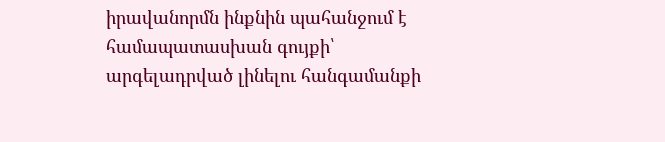իրավանորմն ինքնին պահանջում է համապատասխան գույքի՝ արգելադրված լինելու հանգամանքի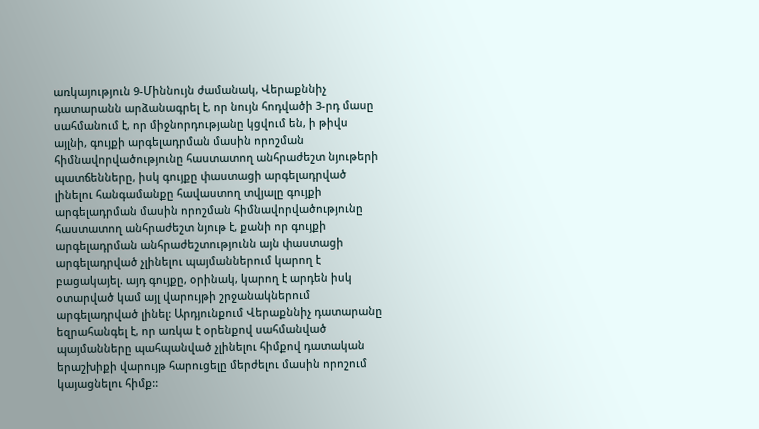առկայություն 9-Միննույն ժամանակ, Վերաքննիչ դատարանն արձանագրել է, որ նույն հոդվածի 3-րդ մասը սահմանում է, որ միջնորդությանը կցվում են, ի թիվս այլնի, գույքի արգելադրման մասին որոշման հիմնավորվածությունը հաստատող անհրաժեշտ նյութերի պատճենները, իսկ գույքը փաստացի արգելադրված լինելու հանգամանքը հավաստող տվյալը գույքի արգելադրման մասին որոշման հիմնավորվածությունը հաստատող անհրաժեշտ նյութ է, քանի որ գույքի արգելադրման անհրաժեշտությունն այն փաստացի արգելադրված չլինելու պայմաններում կարող է բացակայել. այդ գույքը, օրինակ, կարող է արդեն իսկ օտարված կամ այլ վարույթի շրջանակներում արգելադրված լինել: Արդյունքում Վերաքննիչ դատարանը եզրահանգել է, որ առկա է օրենքով սահմանված պայմանները պահպանված չլինելու հիմքով դատական երաշխիքի վարույթ հարուցելը մերժելու մասին որոշում կայացնելու հիմք::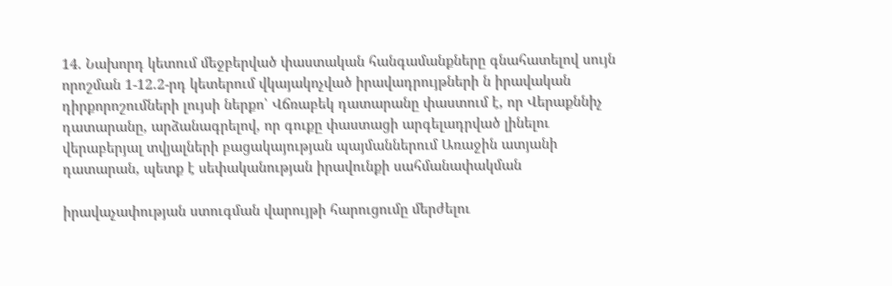14. Նախորդ կետում մեջբերված փաստական հանգամանքները գնահատելով սույն որոշման 1-12.2-րդ կետերում վկայակոչված իրավադրույթների ն իրավական դիրքորոշումների լույսի ներքո՝ Վճռաբեկ դատարանը փաստում է, որ Վերաքննիչ դատարանը, արձանագրելով, որ գուքը փաստացի արգելադրված լինելու վերաբերյալ տվյալների բացակայության պայմաններում Առաջին ատյանի դատարան, պետք է սեփականության իրավունքի սահմանափակման

իրավաչափության ստուգման վարույթի հարուցումը մերժելու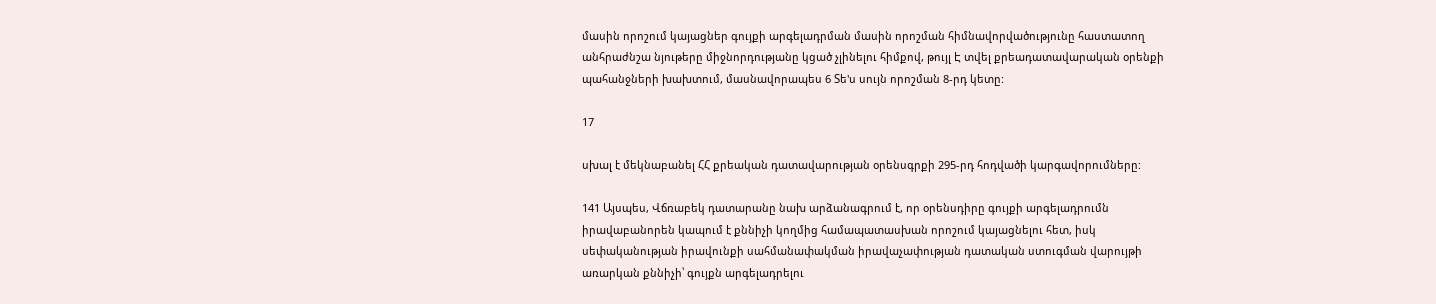մասին որոշում կայացներ գույքի արգելադրման մասին որոշման հիմնավորվածությունը հաստատող անհրաժնշա նյութերը միջնորդությանը կցած չլինելու հիմքով, թույլ Է տվել քրեադատավարական օրենքի պահանջների խախտում, մասնավորապես 6 Տե'ս սույն որոշման 8-րդ կետը:

17

սխալ է մեկնաբանել ՀՀ քրեական դատավարության օրենսգրքի 295-րդ հոդվածի կարգավորումները:

141 Այսպես, Վճռաբեկ դատարանը նախ արձանագրում է, որ օրենսդիրը գույքի արգելադրումն իրավաբանորեն կապում է քննիչի կողմից համապատասխան որոշում կայացնելու հետ, իսկ սեփականության իրավունքի սահմանափակման իրավաչափության դատական ստուգման վարույթի առարկան քննիչի՝ գույքն արգելադրելու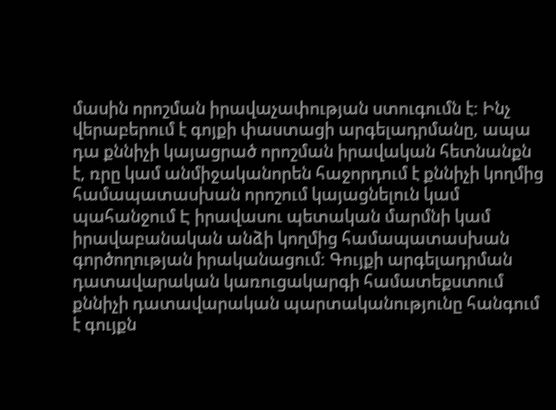մասին որոշման իրավաչափության ստուգումն է: Ինչ վերաբերում է գոյքի փաստացի արգելադրմանը, ապա դա քննիչի կայացրած որոշման իրավական հետնանքն է, ռրը կամ անմիջականորեն հաջորդում է քննիչի կողմից համապատասխան որոշում կայացնելուն կամ պահանջում Է իրավասու պետական մարմնի կամ իրավաբանական անձի կողմից համապատասխան գործողության իրականացում: Գույքի արգելադրման դատավարական կառուցակարգի համատեքստում քննիչի դատավարական պարտականությունը հանգում է գույքն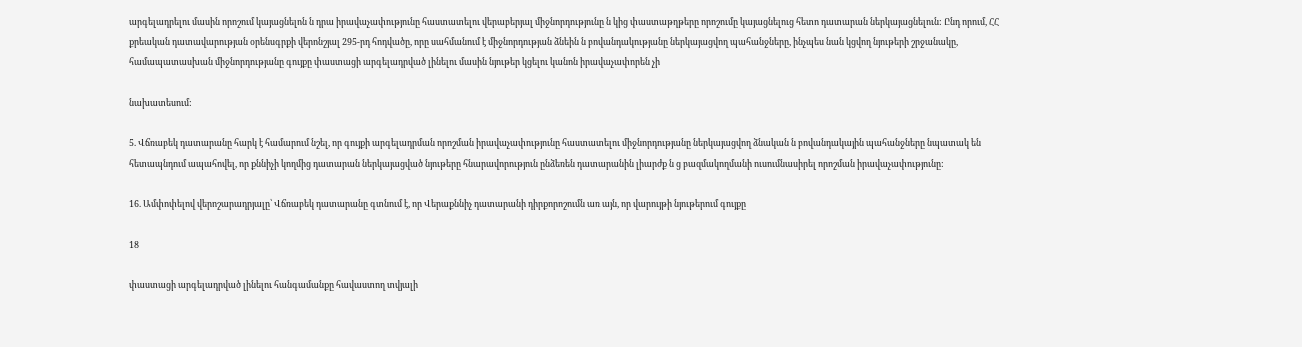արգելադրելու մասին որոշում կայացնելոն ն դրա իրավաչափությունը հաստատելու վերաբերյալ միջնորդությունը ն կից փաստաթղթերը որոշումը կայացնելուց հետո դատարան ներկայացնելուն: Ընդ որում, ՀՀ քրեական դատավարության օրենսգրքի վերոնշյալ 295-րդ հոդվածը, որը սահմանում է միջնորդության ձնեին ն բովանդակությանը ներկայացվող պահանջները, ինչպես նան կցվող նյութերի շրջանակը, համապատասխան միջնորդությանը գույքը փաստացի արգելադրված լինելու մասին նյութեր կցելու կանոն իրավաչափորեն չի

նախատեսում:

5. Վճռաբեկ դատարանը հարկ է համարում նշել, որ գույքի արգելադրման որոշման իրավաչափությունը հաստատելու միջնորդությանը ներկայացվող ձնական ն բովանդակային պահանջները նպատակ են հետապնդում ապահովել, որ քննիչի կողմից դատարան ներկայացված նյութերը հնարավորություն ընձեռեն դատարանին լիարժք ն ց բազմակողմանի ուսումնասիրել որոշման իրավաչափությունը:

16. Ամփոփելով վերոշարադրյալը՝ Վճռաբեկ դատարանը գտնում է, որ Վերաքննիչ դատարանի դիրքորոշումն առ այն, որ վարույթի նյութերում գույքը

18

փաստացի արգելադրված լինելու հանգամանքը հավաստող տվյալի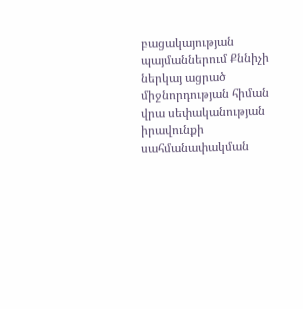բացակայության պայմաններում Քննիչի ներկայ ացրած միջնորդության հիման վրա սեփականության իրավունքի սահմանափակման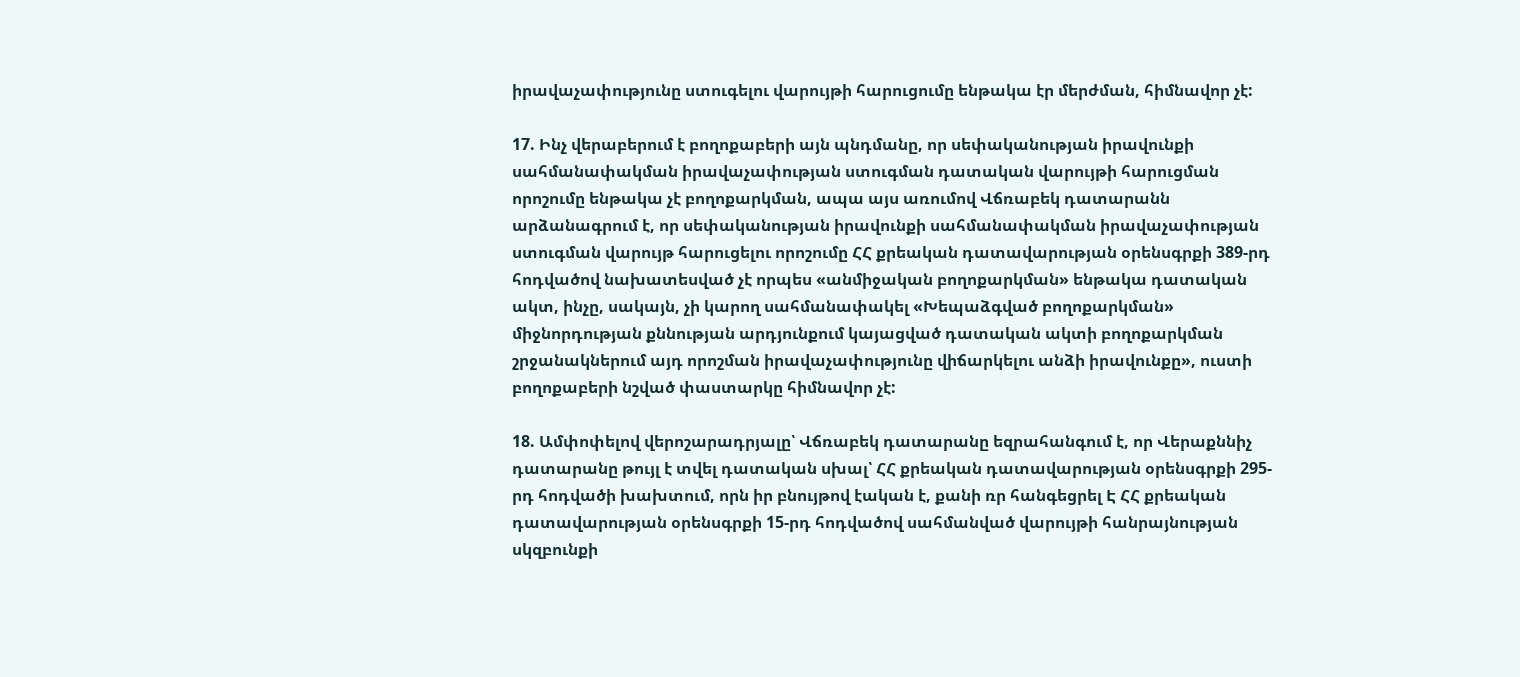իրավաչափությունը ստուգելու վարույթի հարուցումը ենթակա էր մերժման, հիմնավոր չէ:

17. Ինչ վերաբերում է բողոքաբերի այն պնդմանը, որ սեփականության իրավունքի սահմանափակման իրավաչափության ստուգման դատական վարույթի հարուցման որոշումը ենթակա չէ բողոքարկման, ապա այս առումով Վճռաբեկ դատարանն արձանագրում է, որ սեփականության իրավունքի սահմանափակման իրավաչափության ստուգման վարույթ հարուցելու որոշումը ՀՀ քրեական դատավարության օրենսգրքի 389-րդ հոդվածով նախատեսված չէ որպես «անմիջական բողոքարկման» ենթակա դատական ակտ, ինչը, սակայն, չի կարող սահմանափակել «Խեպաձգված բողոքարկման» միջնորդության քննության արդյունքում կայացված դատական ակտի բողոքարկման շրջանակներում այդ որոշման իրավաչափությունը վիճարկելու անձի իրավունքը», ուստի բողոքաբերի նշված փաստարկը հիմնավոր չէ:

18. Ամփոփելով վերոշարադրյալը՝ Վճռաբեկ դատարանը եզրահանգում է, որ Վերաքննիչ դատարանը թույլ է տվել դատական սխալ՝ ՀՀ քրեական դատավարության օրենսգրքի 295-րդ հոդվածի խախտում, որն իր բնույթով էական է, քանի ռր հանգեցրել Է ՀՀ քրեական դատավարության օրենսգրքի 15-րդ հոդվածով սահմանված վարույթի հանրայնության սկզբունքի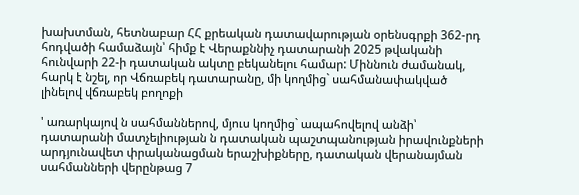խախտման, հետնաբար ՀՀ քրեական դատավարության օրենսգրքի 362-րդ հոդվածի համաձայն՝ հիմք է Վերաքննիչ դատարանի 2025 թվականի հունվարի 22-ի դատական ակտը բեկանելու համար: Միննուն ժամանակ, հարկ է նշել, որ Վճռաբեկ դատարանը, մի կողմից` սահմանափակված լինելով վճռաբեկ բողոքի

' առարկայով ն սահմաններով, մյուս կողմից` ապահովելով անձի՝ դատարանի մատչելիության ն դատական պաշտպանության իրավունքների արդյունավետ փրականացման երաշխիքները, դատական վերանայման սահմանների վերընթաց 7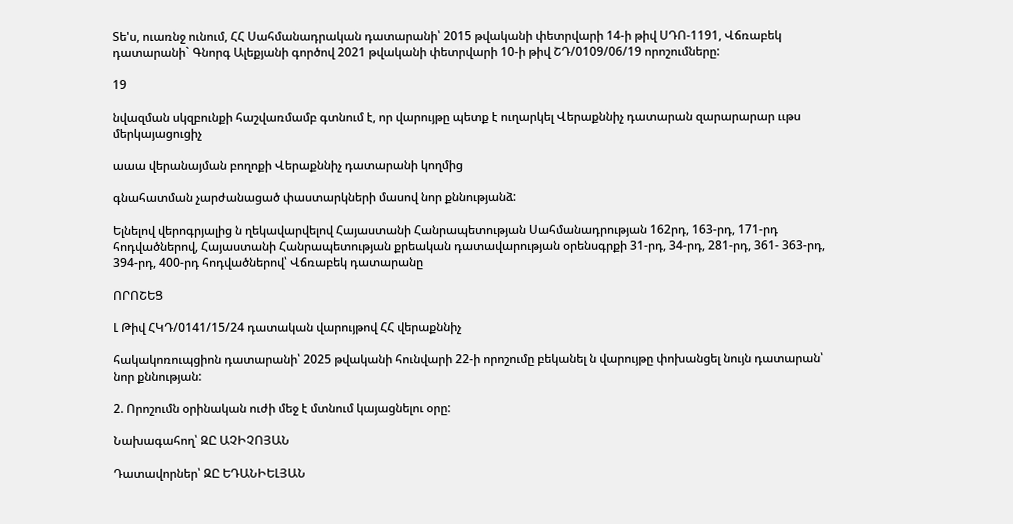Տե'ս, ուառնջ ունում, ՀՀ Սահմանադրական դատարանի՝ 2015 թվականի փետրվարի 14-ի թիվ ՍԴՈ-1191, Վճռաբեկ դատարանի` Գնորգ Ալեքյանի գործով 2021 թվականի փետրվարի 10-ի թիվ ՇԴ/0109/06/19 որոշումները:

19

նվազման սկզբունքի հաշվառմամբ գտնում է, որ վարույթը պետք է ուղարկել Վերաքննիչ դատարան զարարարար ււթս մերկայացուցիչ

աաա վերանայման բողոքի Վերաքննիչ դատարանի կողմից

գնահատման չարժանացած փաստարկների մասով նոր քննությանձ:

Ելնելով վերոգրյալից ն ղեկավարվելով Հայաստանի Հանրապետության Սահմանադրության 162րդ, 163-րդ, 171-րդ հոդվածներով, Հայաստանի Հանրապետության քրեական դատավարության օրենսգրքի 31-րդ, 34-րդ, 281-րդ, 361- 363-րդ, 394-րդ, 400-րդ հոդվածներով՝ Վճռաբեկ դատարանը

ՈՐՈՇԵՑ

Լ Թիվ ՀԿԴ/0141/15/24 դատական վարույթով ՀՀ վերաքննիչ

հակակոռուպցիոն դատարանի՝ 2025 թվականի հունվարի 22-ի որոշումը բեկանել ն վարույթը փոխանցել նույն դատարան՝ նոր քննության:

2. Որոշումն օրինական ուժի մեջ է մտնում կայացնելու օրը:

Նախագահող՝ ԶԸ ԱՉԻՉՈՅԱՆ

Դատավորներ՝ ԶԸ ԵԴԱՆԻԵԼՅԱՆ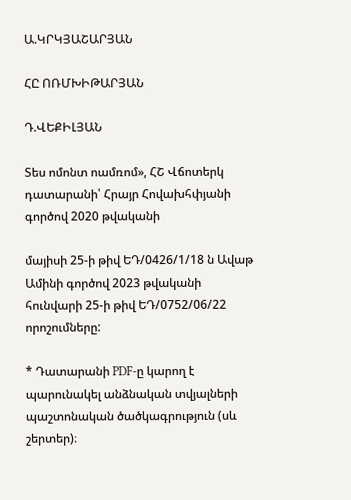Ա.ԿՐԿՅԱՇԱՐՅԱՆ

ՀԸ ՈՌՄԽԻԹԱՐՅԱՆ

Դ.ՎԵՔԻԼՅԱՆ

Տես ոմոնտ ոամռոմ», ՀՇ Վճոտերկ դատարանի՝ Հրայր Հովախհփյանի գործով 2020 թվականի

մայիսի 25-ի թիվ ԵԴ/0426/1/18 ն Ավաթ Ամինի գործով 2023 թվականի հունվարի 25-ի թիվ ԵԴ/0752/06/22 որոշումները:

* Դատարանի PDF-ը կարող է պարունակել անձնական տվյալների պաշտոնական ծածկագրություն (սև շերտեր)։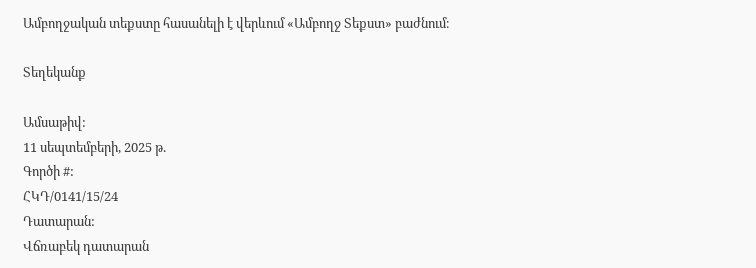Ամբողջական տեքստը հասանելի է վերևում «Ամբողջ Տեքստ» բաժնում։

Տեղեկանք

Ամսաթիվ:
11 սեպտեմբերի, 2025 թ.
Գործի #:
ՀԿԴ/0141/15/24
Դատարան:
Վճռաբեկ դատարան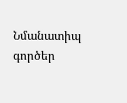Նմանատիպ գործեր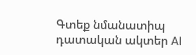Գտեք նմանատիպ դատական ակտեր AI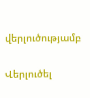վերլուծությամբ

Վերլուծել